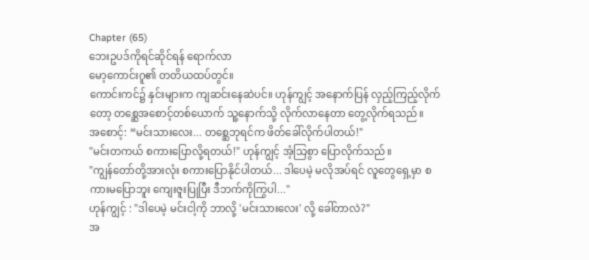Chapter (65)
ဘေးဥပဒ်ကိုရင်ဆိုင်ရန် ရောက်လာ
မော့ကောင်းဂူ၏ တတိယထပ်တွင်။
ကောင်းကင်၌ နှင်းများက ကျဆင်းနေဆဲပင်။ ဟုန်ကျွင့် အနောက်ပြန် လှည့်ကြည့်လိုက်တော့ တစ္ဆေအစောင့်တစ်ယောက် သူ့နောက်သို့ လိုက်လာနေတာ တွေ့လိုက်ရသည်။
အစောင့်: “မင်းသားလေး... တစ္ဆေဘုရင်က ဖိတ်ခေါ်လိုက်ပါတယ်!"
"မင်းတကယ် စကားပြောလို့ရတယ်!" ဟုန်ကျွင့် အံ့သြစွာ ပြောလိုက်သည်။
"ကျွန်တော်တို့အားလုံး စကားပြောနိုင်ပါတယ်... ဒါပေမဲ့ မလိုအပ်ရင် လူတွေရှေ့မှာ စကားမပြောဘူး ကျေးဇူးပြုပြီး ဒီဘက်ကိုကြွပါ..."
ဟုန်ကျွင့် : "ဒါပေမဲ့ မင်းငါ့ကို ဘာလို့ 'မင်းသားလေး' လို့ ခေါ်တာလဲ?"
အ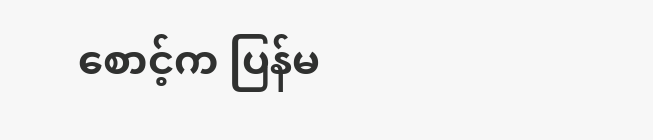စောင့်က ပြန်မ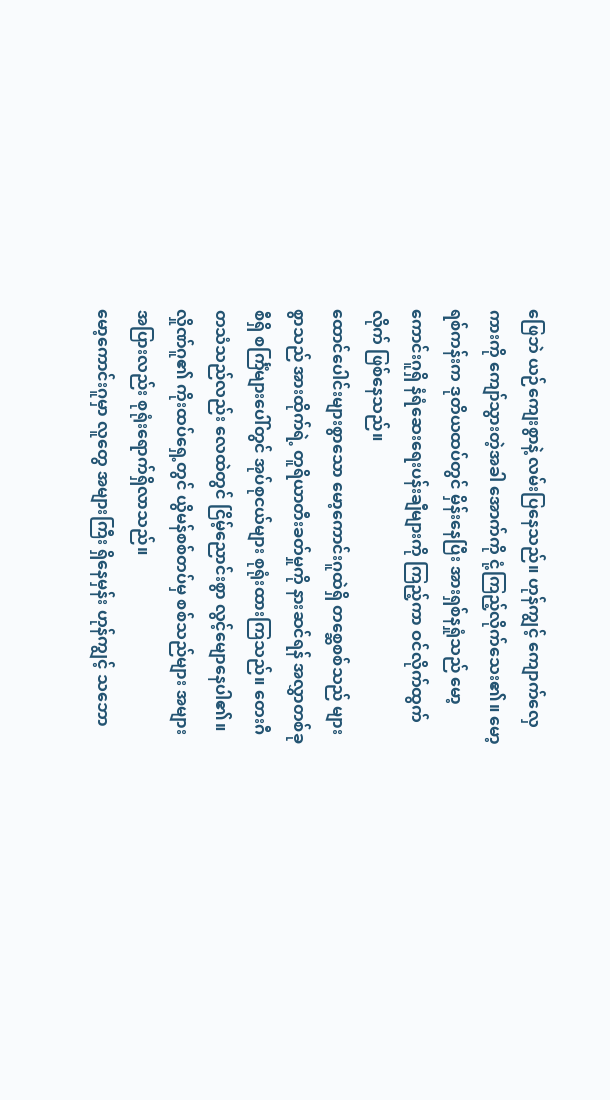ဖြေဘဲ ယဉ်ကျေးစွာနဲ့ လမ်းပြနေသည်။ ဟုန်ကျွင့် ကျောက်လှေကားကို ကျော်သွားတဲ့အခါ အောက်ကို ငုံ့ကြည့်လိုက်သေး၏။ မော့ရစ်ကန်းက ဒုတိယထပ်တွင် မှိန်းနေပြီး အားရှစ်နရှုံသည် မော့ကောင်းဂူရှိ နံရံဆေးရေးပန်းချီများကို ကြည့်ကာ ဝင်လိုက်ထွက်လိုက် ဖြစ်နေသည်။
ထောင်ပေါင်းများစွာသော မော့ကောင်းဂူထဲရှိ တစ္ဆေစစ်သည် များစွာသည် အားထိုက်ရဲ့ တူရိယာတီးခတ်မှုကို နားဆင်ရန် အလွှာတစ်ခုစီရှိ စင်္ကြံများပေါ်တွင် အုပ်စုငယ်များ စုရုံးထားကြသည်။ တေးဂီတသံသည်လည်း လေထဲတွင် ငြိမ့်ညောင်းစွာ လွင့်မျောနေပါ၏။ လှိုဏ်ဂူ၏ ကိုးထပ်ရှေ့တွင် ယွိမန်စစ်တပ်မှ စစ်သည်များ အများအပြားလည်း စုရုံးရောက်ရှိလာသည်။
မော့ကောင်းဂူမှာ လူတွေ အများကြီး ရှိနေမှန်း ဟုန်ကျွင့် သဘော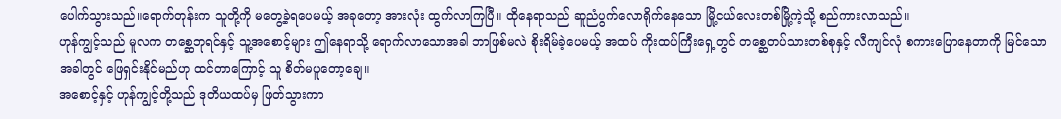ပေါက်သွားသည်။ရောက်တုန်းက သူတို့ကို မတွေ့ခဲ့ရပေမယ့် အခုတော့ အားလုံး ထွက်လာကြပြီ။ ထိုနေရာသည် ဆူညံပွက်လောရိုက်နေသော မြို့ငယ်လေးတစ်မြို့ကဲ့သို့ စည်ကားလာသည်။
ဟုန်ကျွင့်သည် မူလက တစ္ဆေဘုရင်နှင့် သူ့အစောင့်များ ဤနေရာသို့ ရောက်လာသောအခါ ဘာဖြစ်မလဲ စိုးရိမ်ခဲ့ပေမယ့် အထပ် ကိုးထပ်ကြီးရှေ့တွင် တစ္ဆေတပ်သားတစ်စုနှင့် လီကျင်လုံ စကားပြောနေတာကို မြင်သောအခါတွင် ဖြေရှင်းနိုင်မည်ဟု ထင်တာကြောင့် သူ စိတ်မပူတော့ချေ။
အစောင့်နှင့် ဟုန်ကျွင့်တို့သည် ဒုတိယထပ်မှ ဖြတ်သွားကာ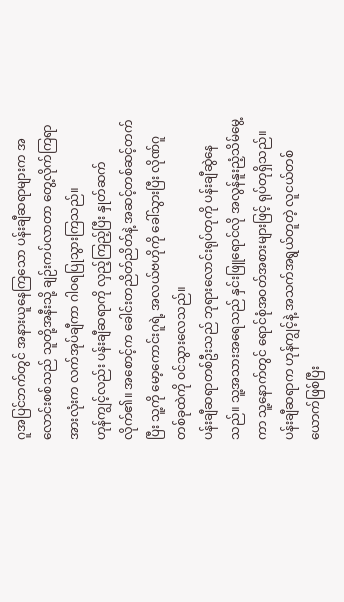ဂူအပြင်ဘက်တွင် အနားယူနေကြသော ပန်းချီဆရာများက အလောင်းစစ်သည် သူတို့အနီးသို့ ချဉ်းကပ်လာတာ တွေ့လိုက်ကြရာ အားလုံးက လက်အုပ်ချီကာ ဂါဝရပြုသွားကြသည်။
ဟုန်ကျွင့်လည်း ပန်းချီဆရာကို လှည့်ကြည့်ပြီး နှုတ်ဆက်လိုက်၏။ အစောင့်က ခေါင်းတညိတ်ညိတ်နဲ့ အဆင့်တစ်ဆင့်တက်ပြီး သူ့ကို မော့ကောင်းဂူရဲ့ အလယ်ဗဟိုကို ခေါ်သွားပြီး လိုဏ်ဂူတစ်ခုထဲကို ဝင်သွားလေသည်။
ပန်းချီဆရာတစ်ဦးသည် ဘုရားလောင်းရုပ်တုကို ပန်းချီဆွဲနေသည်။ သူ့အသားအရေသည် နှင်းဖြူရောင်လို အလွန်နူးညံ့သိမ်မွေ့ကာ သူ့နောက်တွင် ရောင်စုံအဝတ်အစားများဖြင့် ရုပ်တုရှိသည်။ ပန်းချီဆရာက ဟုန်ကျွင့်နဲ့ အသက်အရွယ်တူတဲ့ လူငယ်တစ်ယောက်ဖြစ်ပြီး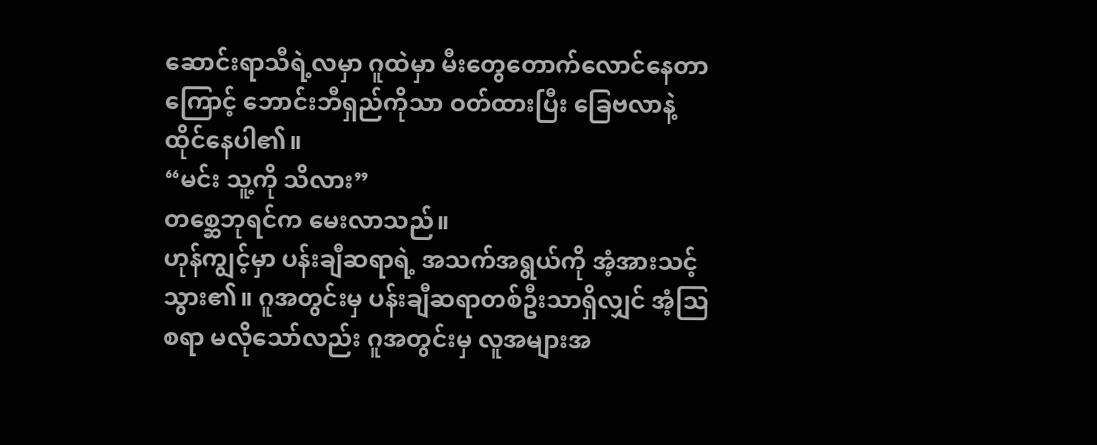ဆောင်းရာသီရဲ့လမှာ ဂူထဲမှာ မီးတွေတောက်လောင်နေတာကြောင့် ဘောင်းဘီရှည်ကိုသာ ဝတ်ထားပြီး ခြေဗလာနဲ့ ထိုင်နေပါ၏။
“မင်း သူ့ကို သိလား”
တစ္ဆေဘုရင်က မေးလာသည်။
ဟုန်ကျွင့်မှာ ပန်းချီဆရာရဲ့ အသက်အရွယ်ကို အံ့အားသင့်သွား၏။ ဂူအတွင်းမှ ပန်းချီဆရာတစ်ဦးသာရှိလျှင် အံ့ဩစရာ မလိုသော်လည်း ဂူအတွင်းမှ လူအများအ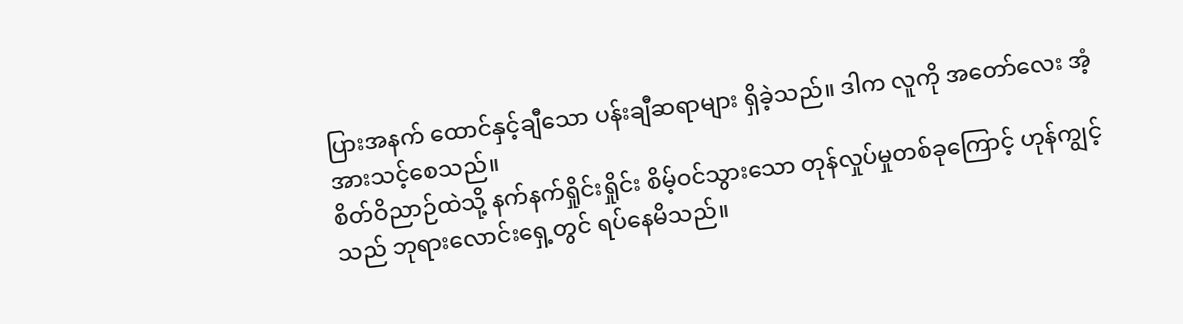ပြားအနက် ထောင်နှင့်ချီသော ပန်းချီဆရာများ ရှိခဲ့သည်။ ဒါက လူကို အတော်လေး အံ့အားသင့်စေသည်။
စိတ်ဝိညာဉ်ထဲသို့ နက်နက်ရှိုင်းရှိုင်း စိမ့်ဝင်သွားသော တုန်လှုပ်မှုတစ်ခုကြောင့် ဟုန်ကျွင့်သည် ဘုရားလောင်းရှေ့တွင် ရပ်နေမိသည်။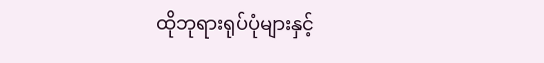ထိုဘုရားရုပ်ပုံများနှင့်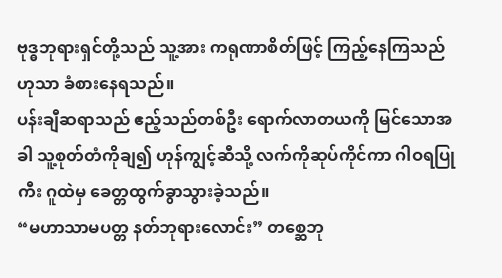ဗုဒ္ဓဘုရားရှင်တို့သည် သူ့အား ကရုဏာစိတ်ဖြင့် ကြည့်နေကြသည်ဟုသာ ခံစားနေရသည်။
ပန်းချီဆရာသည် ဧည့်သည်တစ်ဦး ရောက်လာတယကို မြင်သောအခါ သူ့စုတ်တံကိုချ၍ ဟုန်ကျွင့်ဆီသို့ လက်ကိုဆုပ်ကိုင်ကာ ဂါဝရပြုကီး ဂူထဲမှ ခေတ္တထွက်ခွာသွားခဲ့သည်။
“မဟာသာမပတ္တ နတ်ဘုရားလောင်း” တစ္ဆေဘု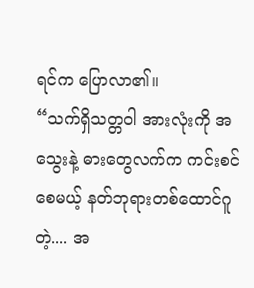ရင်က ပြောလာ၏။
“သက်ရှိသတ္တဝါ အားလုံးကို အသွေးနဲ့ ဓားတွေလက်က ကင်းစင်စေမယ့် နတ်ဘုရားတစ်ထောင်ဂူတဲ့.... အ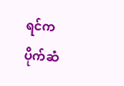ရင်က ပိုက်ဆံ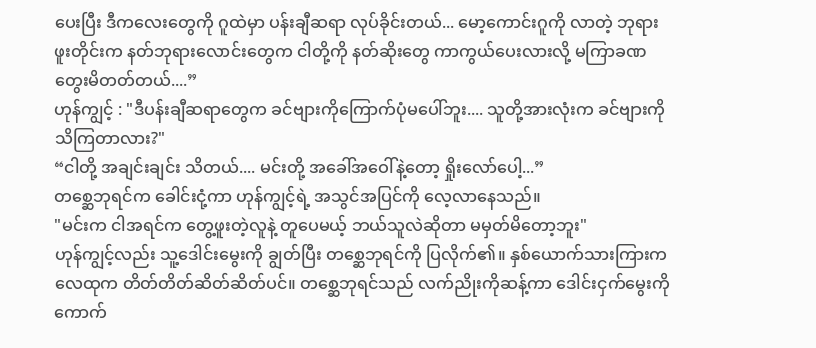ပေးပြီး ဒီကလေးတွေကို ဂူထဲမှာ ပန်းချီဆရာ လုပ်ခိုင်းတယ်... မော့ကောင်းဂူကို လာတဲ့ ဘုရားဖူးတိုင်းက နတ်ဘုရားလောင်းတွေက ငါတို့ကို နတ်ဆိုးတွေ ကာကွယ်ပေးလားလို့ မကြာခဏ တွေးမိတတ်တယ်....”
ဟုန်ကျွင့် : "ဒီပန်းချီဆရာတွေက ခင်ဗျားကိုကြောက်ပုံမပေါ်ဘူး.... သူတို့အားလုံးက ခင်ဗျားကို သိကြတာလား?"
“ငါတို့ အချင်းချင်း သိတယ်.... မင်းတို့ အခေါ်အဝေါ်နဲ့တော့ ရှိုးလော်ပေါ့...”
တစ္ဆေဘုရင်က ခေါင်းငုံ့ကာ ဟုန်ကျွင့်ရဲ့ အသွင်အပြင်ကို လေ့လာနေသည်။
"မင်းက ငါအရင်က တွေ့ဖူးတဲ့လူနဲ့ တူပေမယ့် ဘယ်သူလဲဆိုတာ မမှတ်မိတော့ဘူး"
ဟုန်ကျွင့်လည်း သူ့ဒေါင်းမွေးကို ချွတ်ပြီး တစ္ဆေဘုရင်ကို ပြလိုက်၏။ နှစ်ယောက်သားကြားက လေထုက တိတ်တိတ်ဆိတ်ဆိတ်ပင်။ တစ္ဆေဘုရင်သည် လက်ညိုးကိုဆန့်ကာ ဒေါင်းငှက်မွေးကို ကောက်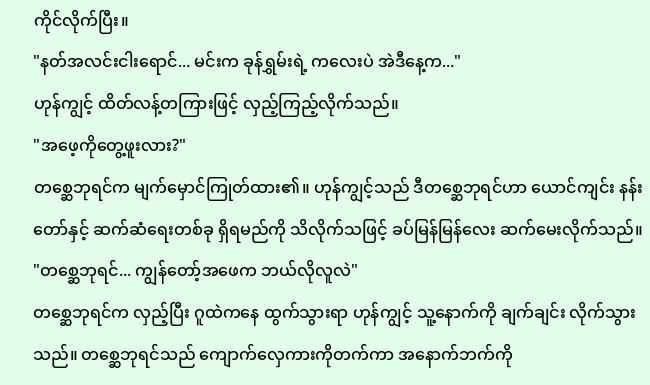ကိုင်လိုက်ပြီး။
"နတ်အလင်းငါးရောင်... မင်းက ခုန်ရွှမ်းရဲ့ ကလေးပဲ အဲဒီနေ့က..."
ဟုန်ကျွင့် ထိတ်လန့်တကြားဖြင့် လှည့်ကြည့်လိုက်သည်။
"အဖေ့ကိုတွေ့ဖူးလား?"
တစ္ဆေဘုရင်က မျက်မှောင်ကြုတ်ထား၏။ ဟုန်ကျွင့်သည် ဒီတစ္ဆေဘုရင်ဟာ ယောင်ကျင်း နန်းတော်နှင့် ဆက်ဆံရေးတစ်ခု ရှိရမည်ကို သိလိုက်သဖြင့် ခပ်မြန်မြန်လေး ဆက်မေးလိုက်သည်။
"တစ္ဆေဘုရင်... ကျွန်တော့်အဖေက ဘယ်လိုလူလဲ"
တစ္ဆေဘုရင်က လှည့်ပြီး ဂူထဲကနေ ထွက်သွားရာ ဟုန်ကျွင့် သူ့နောက်ကို ချက်ချင်း လိုက်သွားသည်။ တစ္ဆေဘုရင်သည် ကျောက်လှေကားကိုတက်ကာ အနောက်ဘက်ကို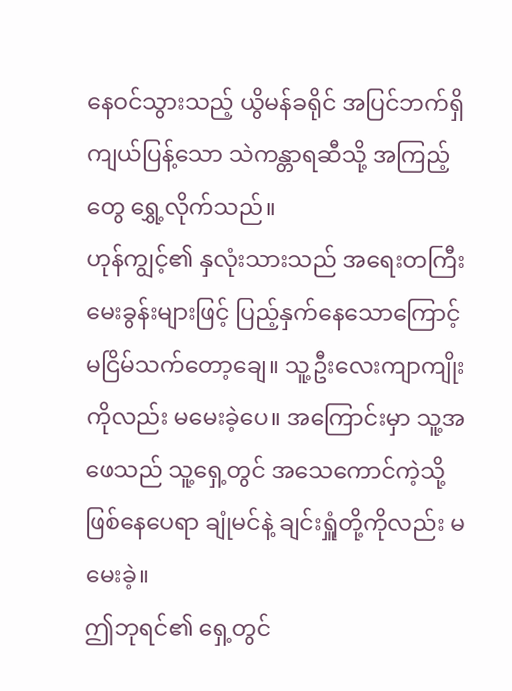နေဝင်သွားသည့် ယွိမန်ခရိုင် အပြင်ဘက်ရှိ ကျယ်ပြန့်သော သဲကန္တာရဆီသို့ အကြည့်တွေ ရွှေ့လိုက်သည်။
ဟုန်ကျွင့်၏ နှလုံးသားသည် အရေးတကြီး မေးခွန်းများဖြင့် ပြည့်နှက်နေသောကြောင့် မငြိမ်သက်တော့ချေ။ သူ့ဦးလေးကျာကျိုးကိုလည်း မမေးခဲ့ပေ။ အကြောင်းမှာ သူ့အဖေသည် သူ့ရှေ့တွင် အသေကောင်ကဲ့သို့ ဖြစ်နေပေရာ ချုံမင်နဲ့ ချင်းရှူံတို့ကိုလည်း မမေးခဲ့။
ဤဘုရင်၏ ရှေ့တွင်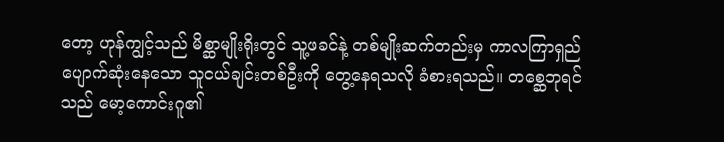တော့ ဟုန်ကျွင့်သည် မိစ္ဆာမျိုးရိုးတွင် သူ့ဖခင်နဲ့ တစ်မျိုးဆက်တည်းမှ ကာလကြာရှည် ပျောက်ဆုံးနေသော သူငယ်ချင်းတစ်ဦးကို တွေ့နေရသလို ခံစားရသည်။ တစ္ဆေဘုရင်သည် မော့ကောင်းဂူ၏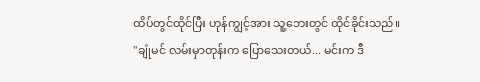ထိပ်တွင်ထိုင်ပြီး ဟုန်ကျွင့်အား သူ့ဘေးတွင် ထိုင်ခိုင်းသည်။
"ချုံမင် လမ်းမှာတုန်းက ပြောသေးတယ်... မင်းက ဒီ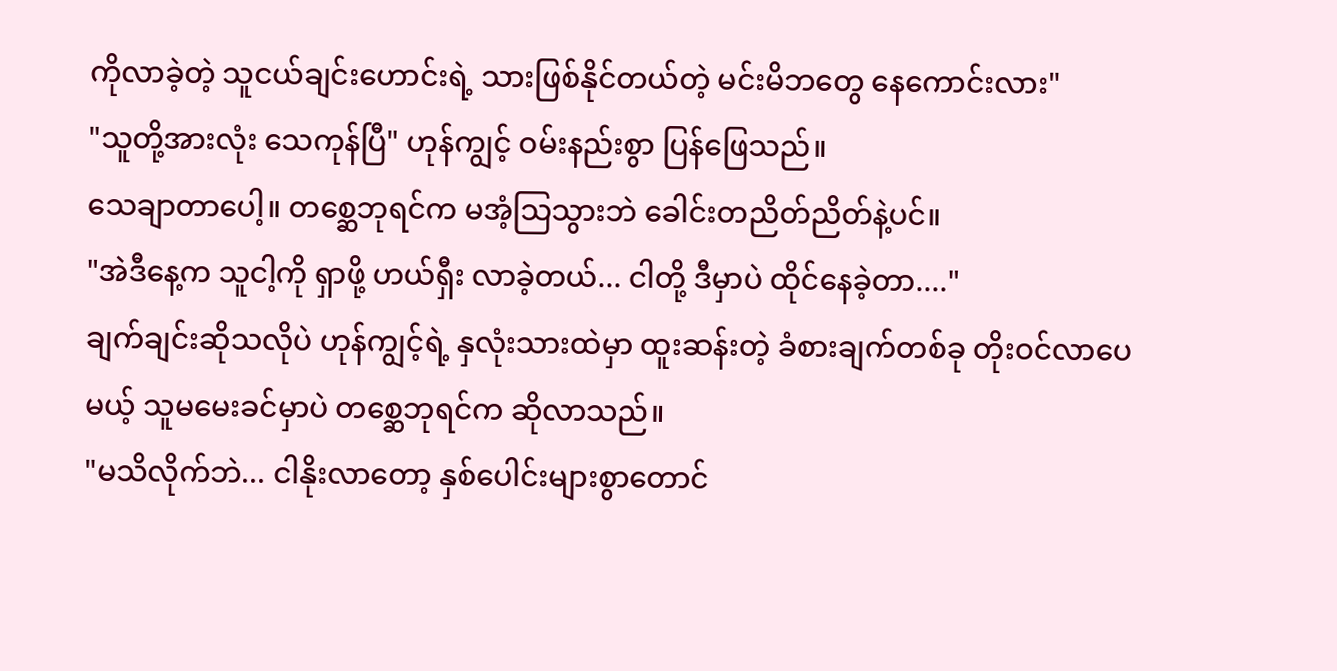ကိုလာခဲ့တဲ့ သူငယ်ချင်းဟောင်းရဲ့ သားဖြစ်နိုင်တယ်တဲ့ မင်းမိဘတွေ နေကောင်းလား"
"သူတို့အားလုံး သေကုန်ပြီ" ဟုန်ကျွင့် ဝမ်းနည်းစွာ ပြန်ဖြေသည်။
သေချာတာပေါ့။ တစ္ဆေဘုရင်က မအံ့သြသွားဘဲ ခေါင်းတညိတ်ညိတ်နဲ့ပင်။
"အဲဒီနေ့က သူငါ့ကို ရှာဖို့ ဟယ်ရှီး လာခဲ့တယ်... ငါတို့ ဒီမှာပဲ ထိုင်နေခဲ့တာ...."
ချက်ချင်းဆိုသလိုပဲ ဟုန်ကျွင့်ရဲ့ နှလုံးသားထဲမှာ ထူးဆန်းတဲ့ ခံစားချက်တစ်ခု တိုးဝင်လာပေမယ့် သူမမေးခင်မှာပဲ တစ္ဆေဘုရင်က ဆိုလာသည်။
"မသိလိုက်ဘဲ... ငါနိုးလာတော့ နှစ်ပေါင်းများစွာတောင်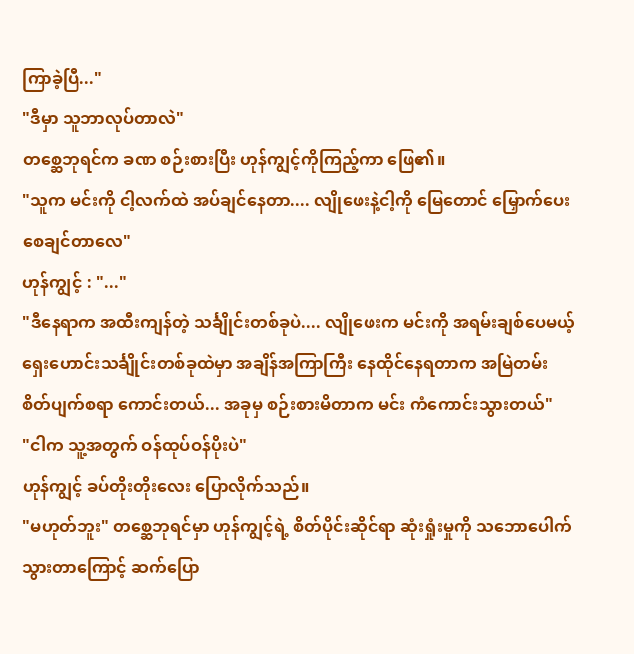ကြာခဲ့ပြီ..."
"ဒီမှာ သူဘာလုပ်တာလဲ"
တစ္ဆေဘုရင်က ခဏ စဉ်းစားပြီး ဟုန်ကျွင့်ကိုကြည့်ကာ ဖြေ၏။
"သူက မင်းကို ငါ့လက်ထဲ အပ်ချင်နေတာ.... လျိုဖေးနဲ့ငါ့ကို မြေတောင် မြှောက်ပေးစေချင်တာလေ"
ဟုန်ကျွင့် : "..."
"ဒီနေရာက အထီးကျန်တဲ့ သင်္ချိုင်းတစ်ခုပဲ.... လျိုဖေးက မင်းကို အရမ်းချစ်ပေမယ့် ရှေးဟောင်းသင်္ချိုင်းတစ်ခုထဲမှာ အချိန်အကြာကြီး နေထိုင်နေရတာက အမြဲတမ်း စိတ်ပျက်စရာ ကောင်းတယ်... အခုမှ စဉ်းစားမိတာက မင်း ကံကောင်းသွားတယ်"
"ငါက သူ့အတွက် ဝန်ထုပ်ဝန်ပိုးပဲ"
ဟုန်ကျွင့် ခပ်တိုးတိုးလေး ပြောလိုက်သည်။
"မဟုတ်ဘူး" တစ္ဆေဘုရင်မှာ ဟုန်ကျွင့်ရဲ့ စိတ်ပိုင်းဆိုင်ရာ ဆုံးရှုံးမှုကို သဘောပေါက်သွားတာကြောင့် ဆက်ပြော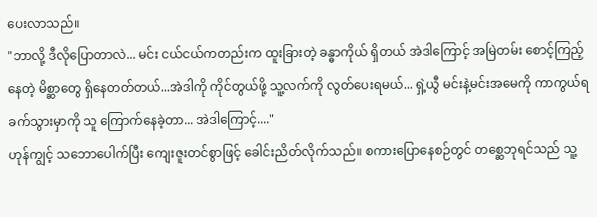ပေးလာသည်။
"ဘာလို့ ဒီလိုပြောတာလဲ... မင်း ငယ်ငယ်ကတည်းက ထူးခြားတဲ့ ခန္ဓာကိုယ် ရှိတယ် အဲဒါကြောင့် အမြဲတမ်း စောင့်ကြည့်နေတဲ့ မိစ္ဆာတွေ ရှိနေတတ်တယ်...အဲဒါကို ကိုင်တွယ်ဖို့ သူ့လက်ကို လွတ်ပေးရမယ်... ရှဲ့ယွီ မင်းနဲ့မင်းအမေကို ကာကွယ်ရခက်သွားမှာကို သူ ကြောက်နေခဲ့တာ... အဲဒါကြောင့်...."
ဟုန်ကျွင့် သဘောပေါက်ပြီး ကျေးဇူးတင်စွာဖြင့် ခေါင်းညိတ်လိုက်သည်။ စကားပြောနေစဉ်တွင် တစ္ဆေဘုရင်သည် သူ့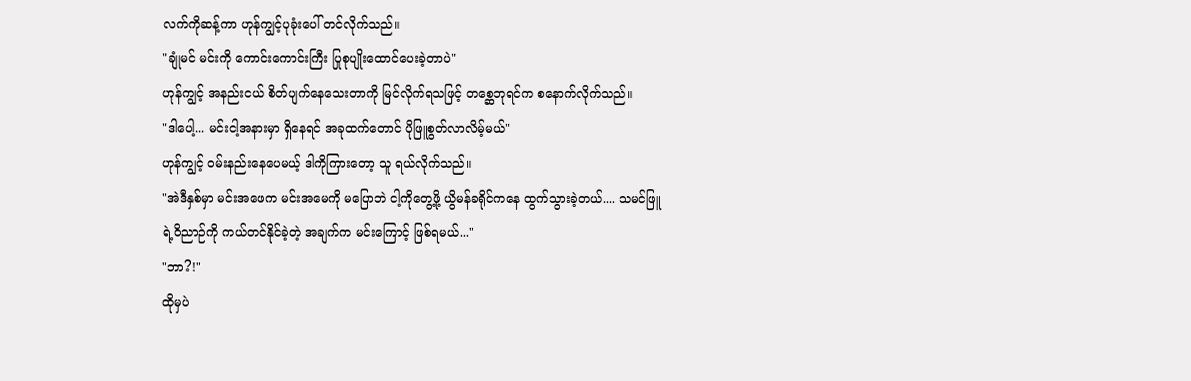လက်ကိုဆန့်ကာ ဟုန်ကျွင့်ပုခုံးပေါ် တင်လိုက်သည်။
"ချုံမင် မင်းကို ကောင်းကောင်းကြီး ပြုစုပျိုးထောင်ပေးခဲ့တာပဲ"
ဟုန်ကျွင့် အနည်းငယ် စိတ်ပျက်နေသေးတာကို မြင်လိုက်ရသဖြင့် တစ္ဆေဘုရင်က စနောက်လိုက်သည်။
"ဒါပေါ့... မင်းငါ့အနားမှာ ရှိနေရင် အခုထက်တောင် ပိုဖြူစွတ်လာလိမ့်မယ်"
ဟုန်ကျွင့် ဝမ်းနည်းနေပေမယ့် ဒါကိုကြားတော့ သူ ရယ်လိုက်သည်။
"အဲဒီနှစ်မှာ မင်းအဖေက မင်းအမေကို မပြောဘဲ ငါ့ကိုတွေ့ဖို့ ယွိမန်ခရိုင်ကနေ ထွက်သွားခဲ့တယ်.... သမင်ဖြူရဲ့ဝိညာဉ်ကို ကယ်တင်နိုင်ခဲ့တဲ့ အချက်က မင်းကြောင့် ဖြစ်ရမယ်..."
"ဘာ?!"
ထိုမှပဲ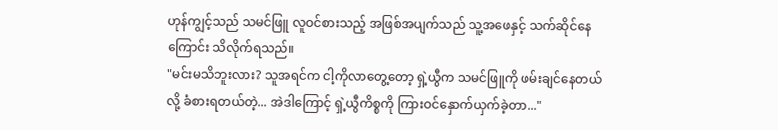ဟုန်ကျွင့်သည် သမင်ဖြူ လူဝင်စားသည့် အဖြစ်အပျက်သည် သူ့အဖေနှင့် သက်ဆိုင်နေကြောင်း သိလိုက်ရသည်။
"မင်းမသိဘူးလား? သူအရင်က ငါ့ကိုလာတွေ့တော့ ရှဲ့ယွီက သမင်ဖြူကို ဖမ်းချင်နေတယ်လို့ ခံစားရတယ်တဲ့... အဲဒါကြောင့် ရှဲ့ယွီကိစ္စကို ကြားဝင်နှောက်ယှက်ခဲ့တာ..."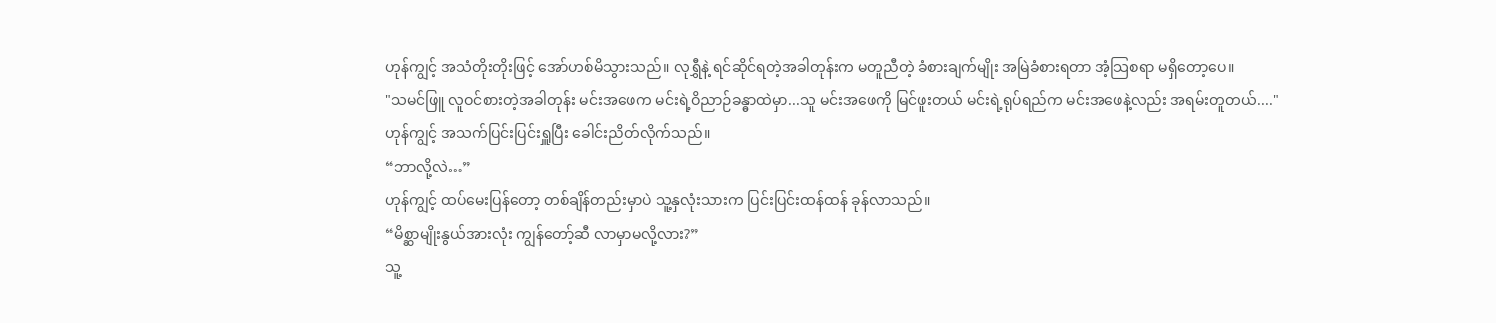ဟုန်ကျွင့် အသံတိုးတိုးဖြင့် အော်ဟစ်မိသွားသည်။ လုရွှီနဲ့ ရင်ဆိုင်ရတဲ့အခါတုန်းက မတူညီတဲ့ ခံစားချက်မျိုး အမြဲခံစားရတာ အံ့သြစရာ မရှိတော့ပေ။
"သမင်ဖြူ လူဝင်စားတဲ့အခါတုန်း မင်းအဖေက မင်းရဲ့ဝိညာဉ်ခန္ဓာထဲမှာ...သူ မင်းအဖေကို မြင်ဖူးတယ် မင်းရဲ့ရုပ်ရည်က မင်းအဖေနဲ့လည်း အရမ်းတူတယ်...."
ဟုန်ကျွင့် အသက်ပြင်းပြင်းရှူပြီး ခေါင်းညိတ်လိုက်သည်။
“ဘာလို့လဲ…”
ဟုန်ကျွင့် ထပ်မေးပြန်တော့ တစ်ချိန်တည်းမှာပဲ သူ့နှလုံးသားက ပြင်းပြင်းထန်ထန် ခုန်လာသည်။
“မိစ္ဆာမျိုးနွယ်အားလုံး ကျွန်တော့်ဆီ လာမှာမလို့လား?”
သူ့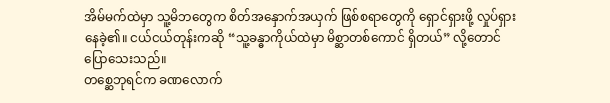အိမ်မက်ထဲမှာ သူ့မိဘတွေက စိတ်အနှောက်အယှက် ဖြစ်စရာတွေကို ရှောင်ရှားဖို့ လှုပ်ရှားနေခဲ့၏။ ငယ်ငယ်တုန်းကဆို “သူ့ခန္ဓာကိုယ်ထဲမှာ မိစ္ဆာတစ်ကောင် ရှိတယ်” လို့တောင် ပြောသေးသည်။
တစ္ဆေဘုရင်က ခဏလောက်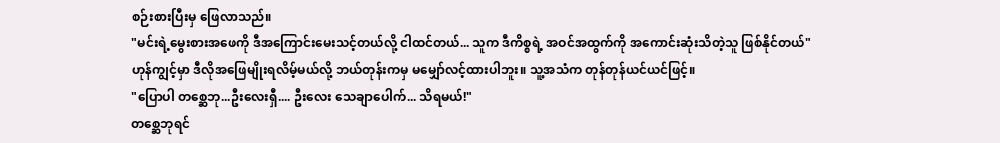စဉ်းစားပြီးမှ ဖြေလာသည်။
"မင်းရဲ့မွေးစားအဖေကို ဒီအကြောင်းမေးသင့်တယ်လို့ ငါထင်တယ်... သူက ဒီကိစ္စရဲ့ အဝင်အထွက်ကို အကောင်းဆုံးသိတဲ့သူ ဖြစ်နိုင်တယ်"
ဟုန်ကျွင့်မှာ ဒီလိုအဖြေမျိုးရလိမ့်မယ်လို့ ဘယ်တုန်းကမှ မမျှော်လင့်ထားပါဘူး။ သူ့အသံက တုန်တုန်ယင်ယင်ဖြင့်။
"ပြောပါ တစ္ဆေဘု...ဦးလေးရှီ.... ဦးလေး သေချာပေါက်... သိရမယ်!"
တစ္ဆေဘုရင်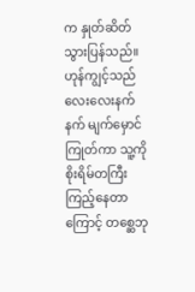က နှုတ်ဆိတ်သွားပြန်သည်။ ဟုန်ကျွင့်သည် လေးလေးနက်နက် မျက်မှောင်ကြုတ်ကာ သူ့ကို စိုးရိမ်တကြီး ကြည့်နေတာကြောင့် တစ္ဆေဘု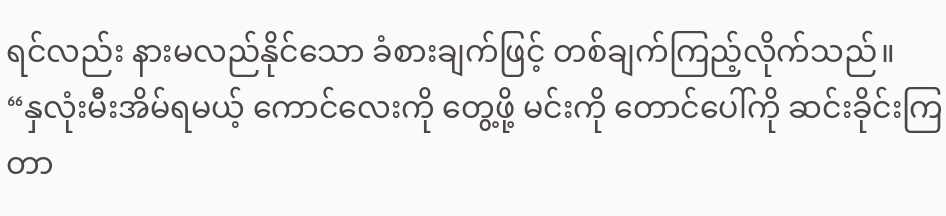ရင်လည်း နားမလည်နိုင်သော ခံစားချက်ဖြင့် တစ်ချက်ကြည့်လိုက်သည်။
“နှလုံးမီးအိမ်ရမယ့် ကောင်လေးကို တွေ့ဖို့ မင်းကို တောင်ပေါ်ကို ဆင်းခိုင်းကြတာ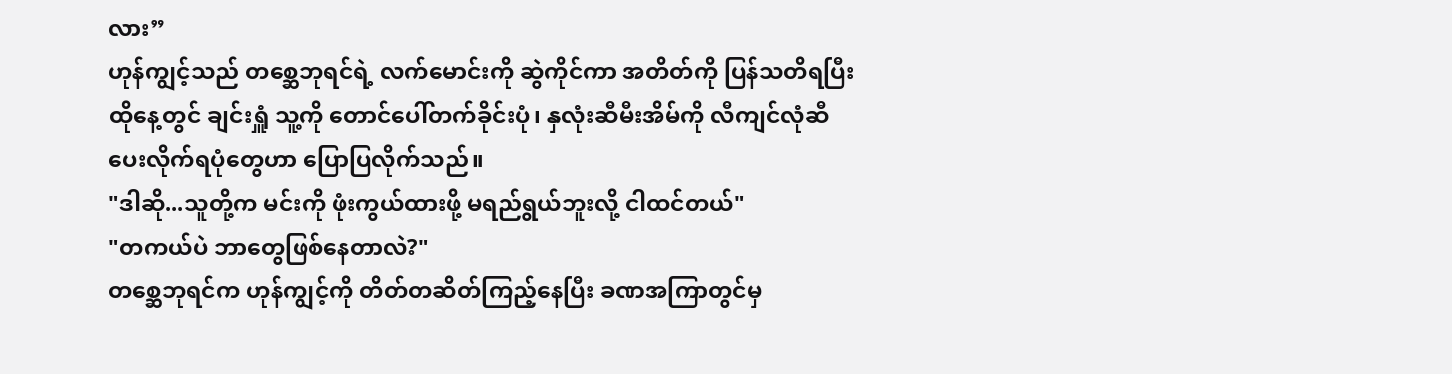လား”
ဟုန်ကျွင့်သည် တစ္ဆေဘုရင်ရဲ့ လက်မောင်းကို ဆွဲကိုင်ကာ အတိတ်ကို ပြန်သတိရပြီး ထိုနေ့တွင် ချင်းရှူံ သူ့ကို တောင်ပေါ်တက်ခိုင်းပုံ၊ နှလုံးဆီမီးအိမ်ကို လီကျင်လုံဆီ ပေးလိုက်ရပုံတွေဟာ ပြောပြလိုက်သည်။
"ဒါဆို...သူတို့က မင်းကို ဖုံးကွယ်ထားဖို့ မရည်ရွယ်ဘူးလို့ ငါထင်တယ်"
"တကယ်ပဲ ဘာတွေဖြစ်နေတာလဲ?"
တစ္ဆေဘုရင်က ဟုန်ကျွင့်ကို တိတ်တဆိတ်ကြည့်နေပြီး ခဏအကြာတွင်မှ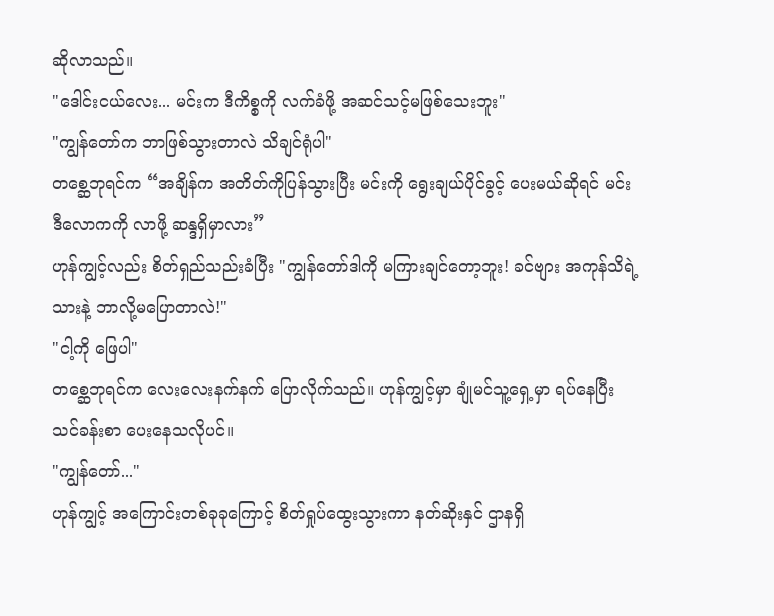ဆိုလာသည်။
"ဒေါင်းငယ်လေး... မင်းက ဒီကိစ္စကို လက်ခံဖို့ အဆင်သင့်မဖြစ်သေးဘူး"
"ကျွန်တော်က ဘာဖြစ်သွားတာလဲ သိချင်ရုံပါ"
တစ္ဆေဘုရင်က “အချိန်က အတိတ်ကိုပြန်သွားပြီး မင်းကို ရွေးချယ်ပိုင်ခွင့် ပေးမယ်ဆိုရင် မင်း ဒီလောကကို လာဖို့ ဆန္ဒရှိမှာလား”
ဟုန်ကျွင့်လည်း စိတ်ရှည်သည်းခံပြီး "ကျွန်တော်ဒါကို မကြားချင်တော့ဘူး! ခင်ဗျား အကုန်သိရဲ့သားနဲ့ ဘာလို့မပြောတာလဲ!"
"ငါ့ကို ဖြေပါ"
တစ္ဆေဘုရင်က လေးလေးနက်နက် ပြောလိုက်သည်။ ဟုန်ကျွင့်မှာ ချုံမင်သူ့ရှေ့မှာ ရပ်နေပြီး သင်ခန်းစာ ပေးနေသလိုပင်။
"ကျွန်တော်..."
ဟုန်ကျွင့် အကြောင်းတစ်ခုခုကြောင့် စိတ်ရှုပ်ထွေးသွားကာ နတ်ဆိုးနှင် ဌာနရှိ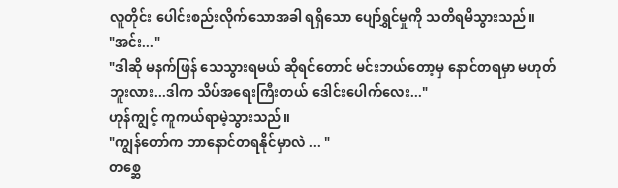လူတိုင်း ပေါင်းစည်းလိုက်သောအခါ ရရှိသော ပျော်ရွှင်မှုကို သတိရမိသွားသည်။
"အင်း..."
"ဒါဆို မနက်ဖြန် သေသွားရမယ် ဆိုရင်တောင် မင်းဘယ်တော့မှ နောင်တရမှာ မဟုတ်ဘူးလား...ဒါက သိပ်အရေးကြီးတယ် ဒေါင်းပေါက်လေး..."
ဟုန်ကျွင့် ကူကယ်ရာမဲ့သွားသည်။
"ကျွန်တော်က ဘာနောင်တရနိုင်မှာလဲ ... "
တစ္ဆေ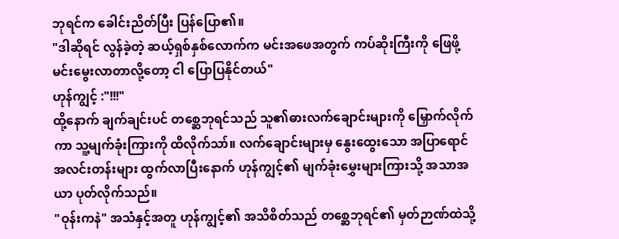ဘုရင်က ခေါင်းညိတ်ပြီး ပြန်ပြော၏။
"ဒါဆိုရင် လွန်ခဲ့တဲ့ ဆယ့်ရှစ်နှစ်လောက်က မင်းအဖေအတွက် ကပ်ဆိုးကြီးကို ဖြေဖို့ မင်းမွေးလာတာလို့တော့ ငါ ပြောပြနိုင်တယ်"
ဟုန်ကျွင့် :"!!!"
ထို့နောက် ချက်ချင်းပင် တစ္ဆေဘုရင်သည် သူ၏ဓားလက်ချောင်းများကို မြှောက်လိုက်ကာ သူ့မျက်ခုံးကြားကို ထိလိုက်သာ်။ လက်ချောင်းများမှ နွေးထွေးသော အပြာရောင် အလင်းတန်းများ ထွက်လာပြီးနောက် ဟုန်ကျွင့်၏ မျက်ခုံးမွှေးများကြားသို့ အသာအယာ ပုတ်လိုက်သည်။
"ဝုန်းကနဲ" အသံနှင့်အတူ ဟုန်ကျွင့်၏ အသိစိတ်သည် တစ္ဆေဘုရင်၏ မှတ်ဉာဏ်ထဲသို့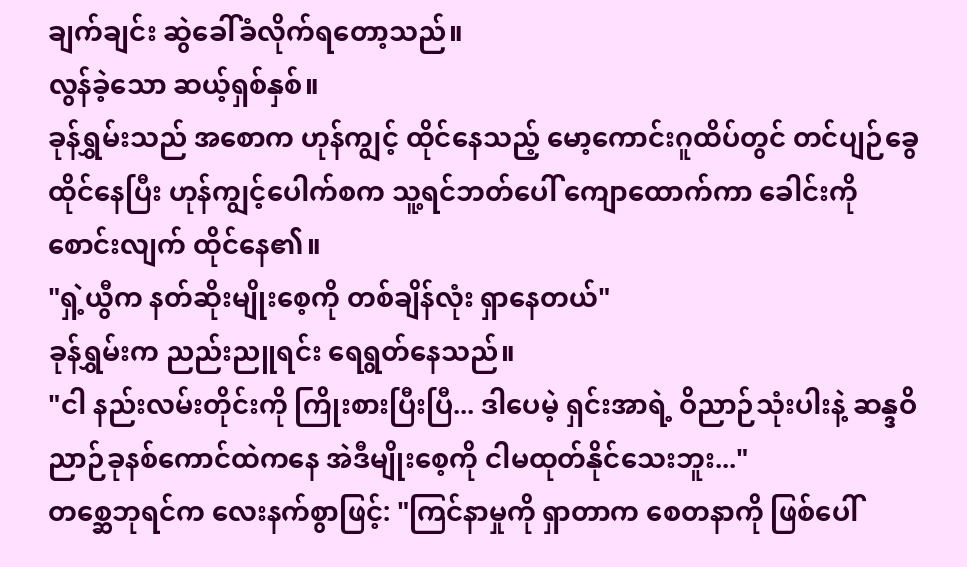ချက်ချင်း ဆွဲခေါ်ခံလိုက်ရတော့သည်။
လွန်ခဲ့သော ဆယ့်ရှစ်နှစ်။
ခုန်ရွှမ်းသည် အစောက ဟုန်ကျွင့် ထိုင်နေသည့် မော့ကောင်းဂူထိပ်တွင် တင်ပျဉ်ခွေထိုင်နေပြီး ဟုန်ကျွင့်ပေါက်စက သူ့ရင်ဘတ်ပေါ် ကျောထောက်ကာ ခေါင်းကို စောင်းလျက် ထိုင်နေ၏။
"ရှဲ့ယွီက နတ်ဆိုးမျိုးစေ့ကို တစ်ချိန်လုံး ရှာနေတယ်"
ခုန်ရွှမ်းက ညည်းညူရင်း ရေရွတ်နေသည်။
"ငါ နည်းလမ်းတိုင်းကို ကြိုးစားပြီးပြီ... ဒါပေမဲ့ ရှင်းအာရဲ့ ဝိညာဉ်သုံးပါးနဲ့ ဆန္ဒဝိညာဉ်ခုနစ်ကောင်ထဲကနေ အဲဒီမျိုးစေ့ကို ငါမထုတ်နိုင်သေးဘူး..."
တစ္ဆေဘုရင်က လေးနက်စွာဖြင့်: "ကြင်နာမှုကို ရှာတာက စေတနာကို ဖြစ်ပေါ်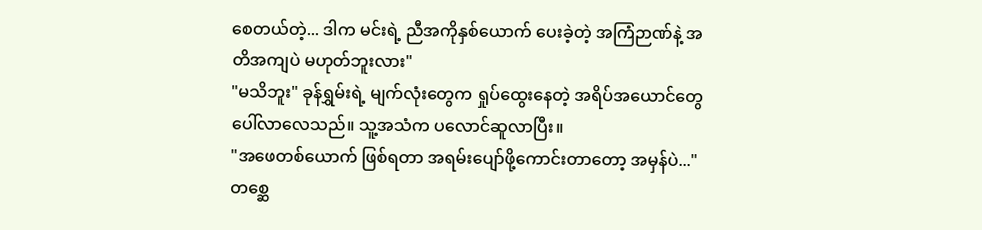စေတယ်တဲ့... ဒါက မင်းရဲ့ ညီအကိုနှစ်ယောက် ပေးခဲ့တဲ့ အကြံဉာဏ်နဲ့ အတိအကျပဲ မဟုတ်ဘူးလား"
"မသိဘူး" ခုန်ရွှမ်းရဲ့ မျက်လုံးတွေက ရှုပ်ထွေးနေတဲ့ အရိပ်အယောင်တွေ ပေါ်လာလေသည်။ သူ့အသံက ပလောင်ဆူလာပြီး။
"အဖေတစ်ယောက် ဖြစ်ရတာ အရမ်းပျော်ဖို့ကောင်းတာတော့ အမှန်ပဲ..."
တစ္ဆေ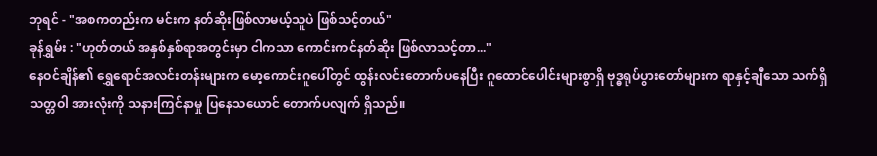ဘုရင် - "အစကတည်းက မင်းက နတ်ဆိုးဖြစ်လာမယ့်သူပဲ ဖြစ်သင့်တယ်"
ခုန်ရွှမ်း : "ဟုတ်တယ် အနှစ်နှစ်ရာအတွင်းမှာ ငါကသာ ကောင်းကင်နတ်ဆိုး ဖြစ်လာသင့်တာ..."
နေဝင်ချိန်၏ ရွှေရောင်အလင်းတန်းများက မော့ကောင်းဂူပေါ်တွင် ထွန်းလင်းတောက်ပနေပြီး ဂူထောင်ပေါင်းများစွာရှိ ဗုဒ္ဓရုပ်ပွားတော်များက ရာနှင့်ချီသော သက်ရှိသတ္တဝါ အားလုံးကို သနားကြင်နာမှု ပြနေသယောင် တောက်ပလျက် ရှိသည်။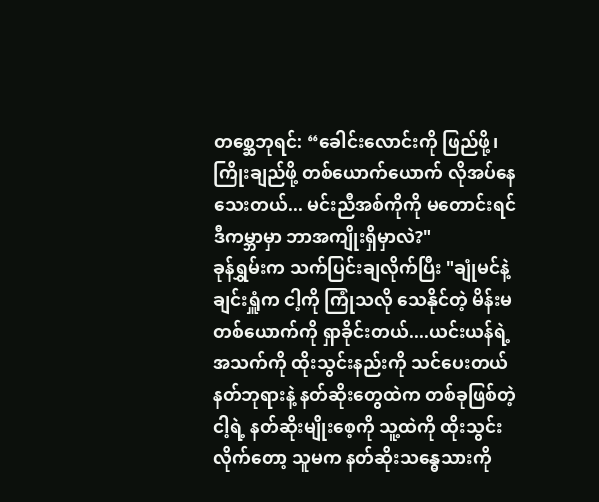တစ္ဆေဘုရင်: “ခေါင်းလောင်းကို ဖြည်ဖို့၊ ကြိုးချည်ဖို့ တစ်ယောက်ယောက် လိုအပ်နေသေးတယ်... မင်းညီအစ်ကိုကို မတောင်းရင် ဒီကမ္ဘာမှာ ဘာအကျိုးရှိမှာလဲ?"
ခုန်ရွှမ်းက သက်ပြင်းချလိုက်ပြီး "ချုံမင်နဲ့ ချင်းရှူံက ငါ့ကို ကြုံသလို သေနိုင်တဲ့ မိန်းမတစ်ယောက်ကို ရှာခိုင်းတယ်....ယင်းယန်ရဲ့ အသက်ကို ထိုးသွင်းနည်းကို သင်ပေးတယ် နတ်ဘုရားနဲ့ နတ်ဆိုးတွေထဲက တစ်ခုဖြစ်တဲ့ ငါ့ရဲ့ နတ်ဆိုးမျိုးစေ့ကို သူ့ထဲကို ထိုးသွင်းလိုက်တော့ သူမက နတ်ဆိုးသန္ဓေသားကို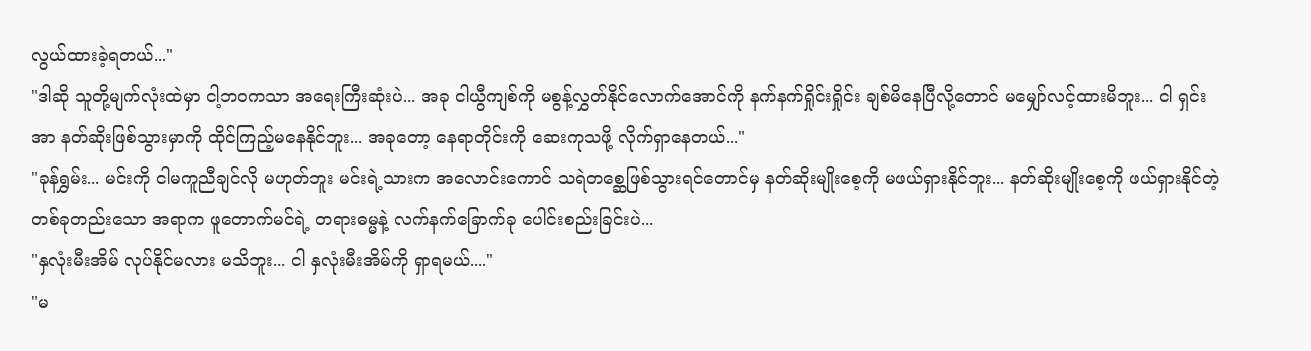လွယ်ထားခဲ့ရတယ်..."
"ဒါဆို သူတို့မျက်လုံးထဲမှာ ငါ့ဘဝကသာ အရေးကြီးဆုံးပဲ... အခု ငါယွီကျစ်ကို မစွန့်လွှတ်နိုင်လောက်အောင်ကို နက်နက်ရှိုင်းရှိုင်း ချစ်မိနေပြီလို့တောင် မမျှော်လင့်ထားမိဘူး... ငါ ရှင်းအာ နတ်ဆိုးဖြစ်သွားမှာကို ထိုင်ကြည့်မနေနိုင်ဘူး... အခုတော့ နေရာတိုင်းကို ဆေးကုသဖို့ လိုက်ရှာနေတယ်..."
"ခုန်ရွှမ်း... မင်းကို ငါမကူညီချင်လို မဟုတ်ဘူး မင်းရဲ့သားက အလောင်းကောင် သရဲတစ္ဆေဖြစ်သွားရင်တောင်မှ နတ်ဆိုးမျိုးစေ့ကို မဖယ်ရှားနိုင်ဘူး... နတ်ဆိုးမျိုးစေ့ကို ဖယ်ရှားနိုင်တဲ့ တစ်ခုတည်းသော အရာက ဖူတောက်မင်ရဲ့ တရားဓမ္မနဲ့ လက်နက်ခြောက်ခု ပေါင်းစည်းခြင်းပဲ...
"နှလုံးမီးအိမ် လုပ်နိုင်မလား မသိဘူး... ငါ နှလုံးမီးအိမ်ကို ရှာရမယ်...."
"မ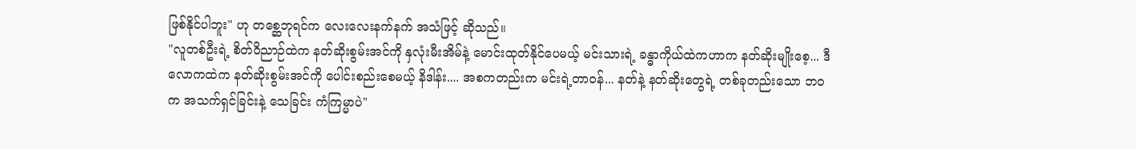ဖြစ်နိုင်ပါဘူး" ဟု တစ္ဆေဘုရင်က လေးလေးနက်နက် အသံဖြင့် ဆိုသည်။
"လူတစ်ဦးရဲ့ စိတ်ဝိညာဉ်ထဲက နတ်ဆိုးစွမ်းအင်ကို နှလုံးမီးအိမ်နဲ့ မောင်းထုတ်နိုင်ပေမယ့် မင်းသားရဲ့ ခန္ဓာကိုယ်ထဲကဟာက နတ်ဆိုးမျိုးစေ့... ဒီလောကထဲက နတ်ဆိုးစွမ်းအင်ကို ပေါင်းစည်းစေမယ့် နိဒါန်း.... အစကတည်းက မင်းရဲ့တာဝန်... နတ်နဲ့ နတ်ဆိုးတွေရဲ့ တစ်ခုတည်းသော ဘဝက အသက်ရှင်ခြင်းနဲ့ သေခြင်း ကံကြမ္မာပဲ"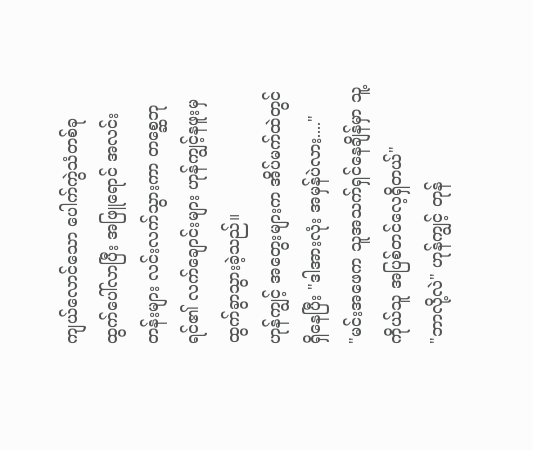ကျယ်လောင်သော ပေါက်ကွဲသံတစ်ခု ထွက်ပေါ်လာပြီး အဖြူရောင် အလင်းတန်းများ လင်းလက်သွားကာ တစ္ဆေဘုရင်၏ လက်ချောင်းများ ဟုန်ကျွင့်နဖူးမှ ထွက်ခွာသွားခဲ့သည်။
ဟုန်ကျွင့် အတွေးများက အိပ်မက်ထဲတွင် ရှိနေပြီး "ဒါအားလုံး အမှန်ပဲလား...."
"မင်းအဖေက သူအသက်ရှင်နေချိန်မှာ သူ့ကိုယ်သူ အပြစ်တင်လေ့ရှိတယ်"
"ဘာလို့လဲ" ဟုန်ကျွင့် တုန်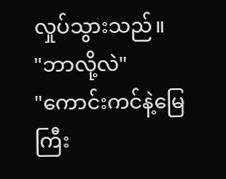လှုပ်သွားသည်။
"ဘာလို့လဲ"
"ကောင်းကင်နဲ့မြေကြီး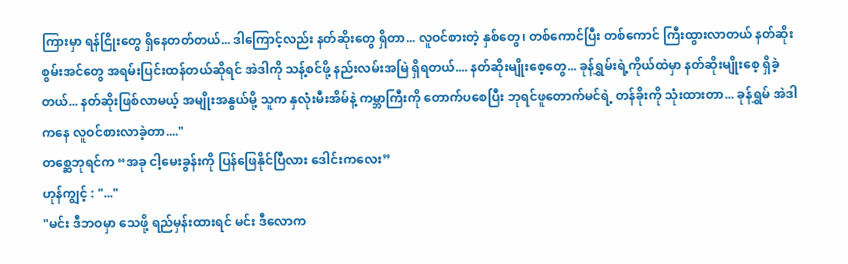ကြားမှာ ရန်ငြိုးတွေ ရှိနေတတ်တယ်... ဒါကြောင့်လည်း နတ်ဆိုးတွေ ရှိတာ... လူဝင်စားတဲ့ နှစ်တွေ၊ တစ်ကောင်ပြီး တစ်ကောင် ကြီးထွားလာတယ် နတ်ဆိုးစွမ်းအင်တွေ အရမ်းပြင်းထန်တယ်ဆိုရင် အဲဒါကို သန့်စင်ဖို့ နည်းလမ်းအမြဲ ရှိရတယ်.... နတ်ဆိုးမျိုးစေ့တွေ... ခုန်ရွှမ်းရဲ့ကိုယ်ထဲမှာ နတ်ဆိုးမျိုးစေ့ ရှိခဲ့တယ်... နတ်ဆိုးဖြစ်လာမယ့် အမျိုးအနွယ်မို့ သူက နှလုံးမီးအိမ်နဲ့ ကမ္ဘာကြီးကို တောက်ပစေပြီး ဘုရင်ဖူတောက်မင်ရဲ့ တန်ခိုးကို သုံးထားတာ... ခုန်ရွှမ် အဲဒါကနေ လူဝင်စားလာခဲ့တာ...."
တစ္ဆေဘုရင်က “အခု ငါ့မေးခွန်းကို ပြန်ဖြေနိုင်ပြီလား ဒေါင်းကလေး”
ဟုန်ကျွင့် : "..."
"မင်း ဒီဘဝမှာ သေဖို့ ရည်မှန်းထားရင် မင်း ဒီလောက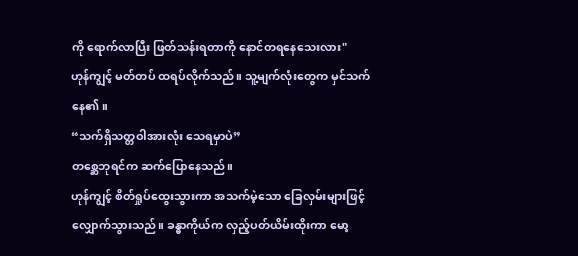ကို ရောက်လာပြီး ဖြတ်သန်းရတာကို နောင်တရနေသေးလား"
ဟုန်ကျွင့် မတ်တပ် ထရပ်လိုက်သည်။ သူ့မျက်လုံးတွေက မှင်သက်နေ၏။
“သက်ရှိသတ္တဝါအားလုံး သေရမှာပဲ”
တစ္ဆေဘုရင်က ဆက်ပြောနေသည်။
ဟုန်ကျွင့် စိတ်ရှုပ်ထွေးသွားကာ အသက်မဲ့သော ခြေလှမ်းများဖြင့် လျှောက်သွားသည်။ ခန္ဓာကိုယ်က လှည့်ပတ်ယိမ်းထိုးကာ မော့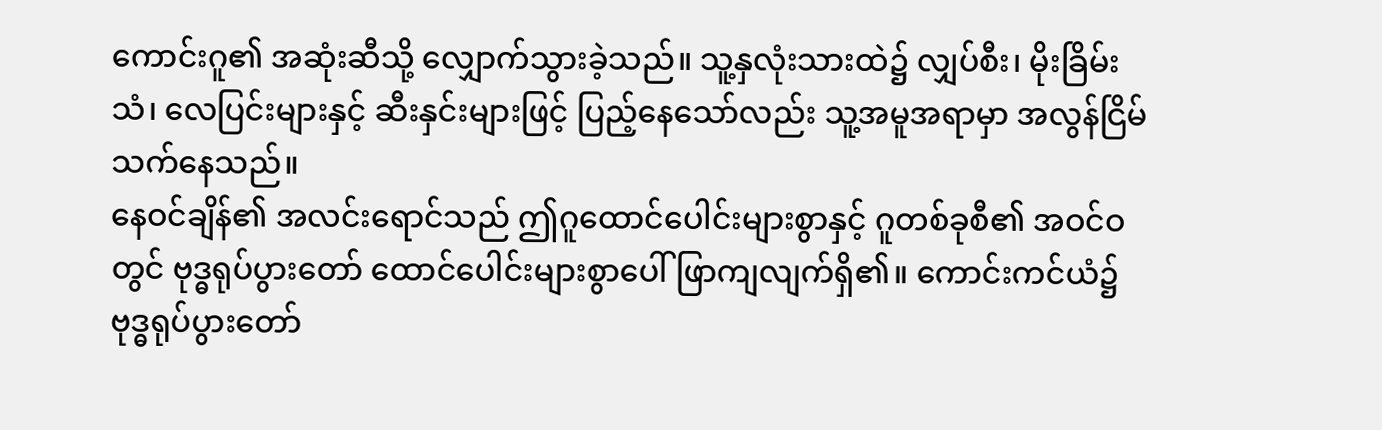ကောင်းဂူ၏ အဆုံးဆီသို့ လျှောက်သွားခဲ့သည်။ သူ့နှလုံးသားထဲ၌ လျှပ်စီး၊ မိုးခြိမ်းသံ၊ လေပြင်းများနှင့် ဆီးနှင်းများဖြင့် ပြည့်နေသော်လည်း သူ့အမူအရာမှာ အလွန်ငြိမ်သက်နေသည်။
နေဝင်ချိန်၏ အလင်းရောင်သည် ဤဂူထောင်ပေါင်းများစွာနှင့် ဂူတစ်ခုစီ၏ အဝင်ဝတွင် ဗုဒ္ဓရုပ်ပွားတော် ထောင်ပေါင်းများစွာပေါ် ဖြာကျလျက်ရှိ၏။ ကောင်းကင်ယံ၌ ဗုဒ္ဓရုပ်ပွားတော်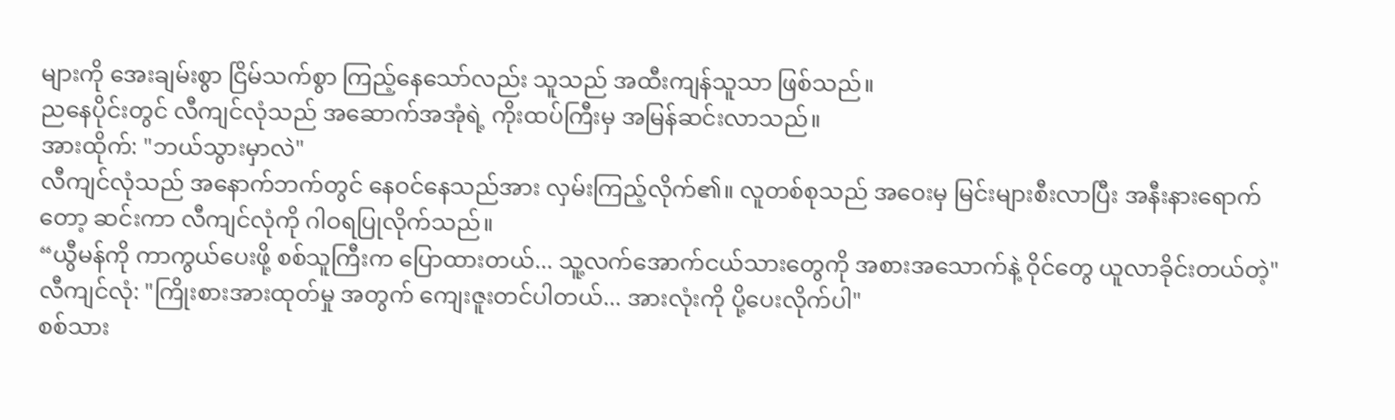များကို အေးချမ်းစွာ ငြိမ်သက်စွာ ကြည့်နေသော်လည်း သူသည် အထီးကျန်သူသာ ဖြစ်သည်။
ညနေပိုင်းတွင် လီကျင်လုံသည် အဆောက်အအုံရဲ့ ကိုးထပ်ကြီးမှ အမြန်ဆင်းလာသည်။
အားထိုက်: "ဘယ်သွားမှာလဲ"
လီကျင်လုံသည် အနောက်ဘက်တွင် နေဝင်နေသည်အား လှမ်းကြည့်လိုက်၏။ လူတစ်စုသည် အဝေးမှ မြင်းများစီးလာပြီး အနီးနားရောက်တော့ ဆင်းကာ လီကျင်လုံကို ဂါဝရပြုလိုက်သည်။
“ယွီမန်ကို ကာကွယ်ပေးဖို့ စစ်သူကြီးက ပြောထားတယ်... သူ့လက်အောက်ငယ်သားတွေကို အစားအသောက်နဲ့ ဝိုင်တွေ ယူလာခိုင်းတယ်တဲ့"
လီကျင်လုံ: "ကြိုးစားအားထုတ်မှု အတွက် ကျေးဇူးတင်ပါတယ်... အားလုံးကို ပို့ပေးလိုက်ပါ"
စစ်သား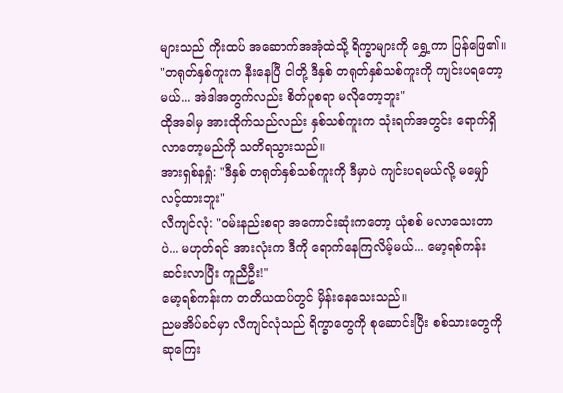များသည် ကိုးထပ် အဆောက်အအုံထဲသို့ ရိက္ခာများကို ရွှေ့ကာ ပြန်ဖြေ၏။
"တရုတ်နှစ်ကူးက နီးနေပြီ ငါတို့ ဒီနှစ် တရုတ်နှစ်သစ်ကူးကို ကျင်းပရတော့မယ်... အဲဒါအတွက်လည်း စိတ်ပူစရာ မလိုတော့ဘူး"
ထိုအခါမှ အားထိုက်သည်လည်း နှစ်သစ်ကူးက သုံးရက်အတွင်း ရောက်ရှိလာတော့မည်ကို သတိရသွားသည်။
အားရှစ်နရှုံ: "ဒီနှစ် တရုတ်နှစ်သစ်ကူးကို ဒီမှာပဲ ကျင်းပရမယ်လို့ မမျှော်လင့်ထားဘူး"
လီကျင်လုံ: "ဝမ်းနည်းစရာ အကောင်းဆုံးကတော့ ယုံစစ် မလာသေးတာပဲ... မဟုတ်ရင် အားလုံးက ဒီကို ရောက်နေကြလိမ့်မယ်... မော့ရစ်ကန်း ဆင်းလာပြီး ကူညီဦး!"
မော့ရစ်ကန်းက တတိယထပ်တွင် မှိန်းနေသေးသည်။
ညမအိပ်ခင်မှာ လီကျင်လုံသည် ရိက္ခာတွေကို စုဆောင်းပြီး စစ်သားတွေကို ဆုကြေး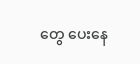တွေ ပေးနေ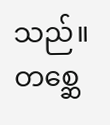သည်။ တစ္ဆေ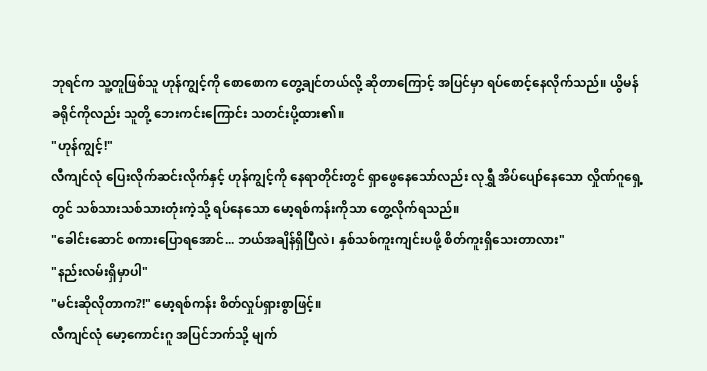ဘုရင်က သူ့တူဖြစ်သူ ဟုန်ကျွင့်ကို စောစောက တွေ့ချင်တယ်လို့ ဆိုတာကြောင့် အပြင်မှာ ရပ်စောင့်နေလိုက်သည်။ ယွိမန်ခရိုင်ကိုလည်း သူတို့ ဘေးကင်းကြောင်း သတင်းပို့ထား၏။
"ဟုန်ကျွင့်!"
လီကျင်လုံ ပြေးလိုက်ဆင်းလိုက်နှင့် ဟုန်ကျွင့်ကို နေရာတိုင်းတွင် ရှာဖွေနေသော်လည်း လုရွှီ အိပ်ပျော်နေသော လှိုဏ်ဂူရှေ့တွင် သစ်သားသစ်သားတုံးကဲ့သို့ ရပ်နေသော မော့ရစ်ကန်းကိုသာ တွေ့လိုက်ရသည်။
"ခေါင်းဆောင် စကားပြောရအောင်... ဘယ်အချိန်ရှိပြီလဲ၊ နှစ်သစ်ကူးကျင်းပဖို့ စိတ်ကူးရှိသေးတာလား"
"နည်းလမ်းရှိမှာပါ"
"မင်းဆိုလိုတာက?!" မော့ရစ်ကန်း စိတ်လှုပ်ရှားစွာဖြင့်။
လီကျင်လုံ မော့ကောင်းဂူ အပြင်ဘက်သို့ မျက်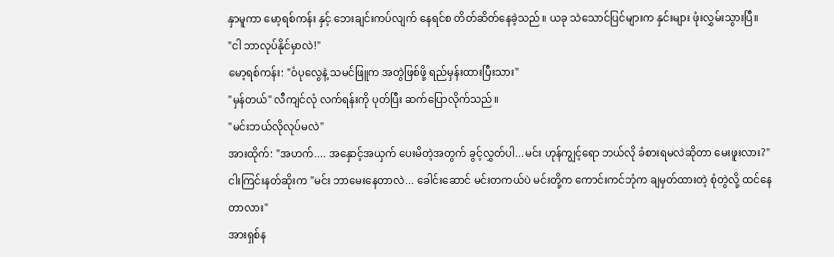နှာမူကာ မော့ရစ်ကန်း နှင့် ဘေးချင်းကပ်လျက် နေရင်စ တိတ်ဆိတ်နေခဲ့သည်။ ယခု သဲသောင်ပြင်များက နှင်းများ ဖုံးလွှမ်းသွားပြီ။
"ငါ ဘာလုပ်နိုင်မှာလဲ!"
မော့ရစ်ကန်း: "ဝံပုလွေနဲ့ သမင်ဖြူက အတွဲဖြစ်ဖို့ ရည်မှန်းထားပြီးသား"
"မှန်တယ်" လီကျင်လုံ လက်ရန်းကို ပုတ်ပြီး ဆက်ပြောလိုက်သည်။
"မင်းဘယ်လိုလုပ်မလဲ"
အားထိုက်: "အဟက်.... အနှောင့်အယှက် ပေးမိတဲ့အတွက် ခွင့်လွှတ်ပါ...မင်း ဟုန်ကျွင့်ရော ဘယ်လို ခံစားရမလဲဆိုတာ မေးဖူးလား?"
ငါးကြင်းနတ်ဆိုးက "မင်း ဘာမေးနေတာလဲ... ခေါင်းဆောင် မင်းတကယ်ပဲ မင်းတို့က ကောင်းကင်ဘုံက ချမှတ်ထားတဲ့ စုံတွဲလို့ ထင်နေတာလား"
အားရှစ်န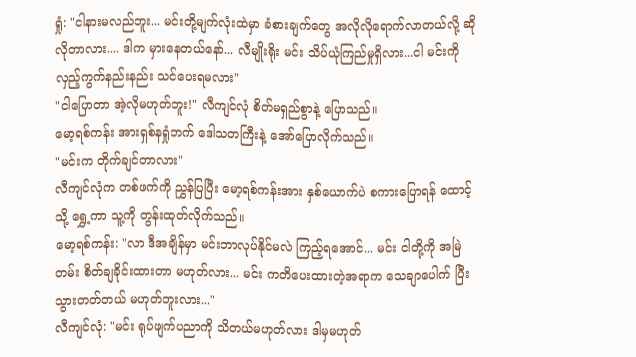ရှုံ: "ငါနားမလည်ဘူး... မင်းတို့မျက်လုံးထဲမှာ ခံစားချက်တွေ အလိုလိုရောက်လာတယ်လို့ ဆိုလိုတာလား.... ဒါက မှားနေတယ်နော်... လီမျိုးရိုး မင်း သိပ်ယုံကြည်မှုရှိလား...ငါ မင်းကို လှည့်ကွက်နည်းနည်း သင်ပေးရမလား"
"ငါပြောတာ အဲ့လိုမဟုတ်ဘူး!" လီကျင်လုံ စိတ်မရှည်စွာနဲ့ ပြောသည်။
မော့ရစ်ကန်း အားရှစ်နရှုံဘက် ဒေါသတကြီးနဲ့ အော်ပြောလိုက်သည်။
"မင်းက တိုက်ချင်တာလား"
လီကျင်လုံက တစ်ဖက်ကို ညွှန်ပြပြီး မော့ရစ်ကန်းအား နှစ်ယောက်ပဲ စကားပြောရန် ထောင့်သို့ ရွှေ့ကာ သူ့ကို တွန်းထုတ်လိုက်သည်။
မော့ရစ်ကန်း: "လာ ဒီအချိန်မှာ မင်းဘာလုပ်နိုင်မလဲ ကြည့်ရအောင်... မင်း ငါတို့ကို အမြဲတမ်း စိတ်ချခိုင်းထားတာ မဟုတ်လား... မင်း ကတိပေးထားတဲ့အရာက သေချာပေါက် ပြီးသွားတတ်တယ် မဟုတ်ဘူးလား..."
လီကျင်လုံ: "မင်း ရုပ်ဖျက်ပညာကို သိတယ်မဟုတ်လား ဒါမှမဟုတ်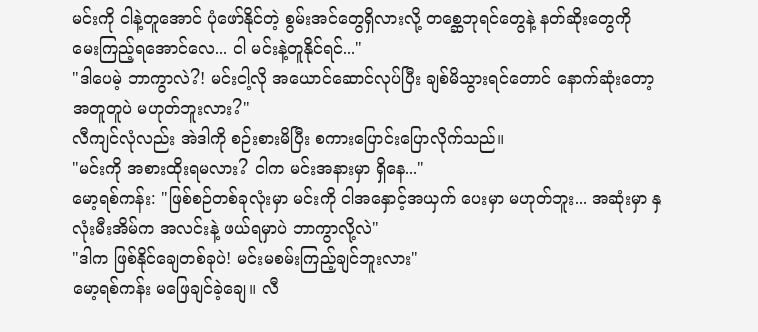မင်းကို ငါနဲ့တူအောင် ပုံဖော်နိုင်တဲ့ စွမ်းအင်တွေရှိလားလို့ တစ္ဆေဘုရင်တွေနဲ့ နတ်ဆိုးတွေကို မေးကြည့်ရအောင်လေ... ငါ မင်းနဲ့တူနိုင်ရင်..."
"ဒါပေမဲ့ ဘာကွာလဲ?! မင်းငါ့လို အယောင်ဆောင်လုပ်ပြီး ချစ်မိသွားရင်တောင် နောက်ဆုံးတော့ အတူတူပဲ မဟုတ်ဘူးလား?"
လီကျင်လုံလည်း အဲဒါကို စဉ်းစားမိပြီး စကားပြောင်းပြောလိုက်သည်။
"မင်းကို အစားထိုးရမလား? ငါက မင်းအနားမှာ ရှိနေ..."
မော့ရစ်ကန်း: "ဖြစ်စဉ်တစ်ခုလုံးမှာ မင်းကို ငါအနှောင့်အယှက် ပေးမှာ မဟုတ်ဘူး... အဆုံးမှာ နှလုံးမီးအိမ်က အလင်းနဲ့ ဖယ်ရမှာပဲ ဘာကွာလို့လဲ"
"ဒါက ဖြစ်နိုင်ချေတစ်ခုပဲ! မင်းမစမ်းကြည့်ချင်ဘူးလား"
မော့ရစ်ကန်း မဖြေချင်ခဲ့ချေ။ လီ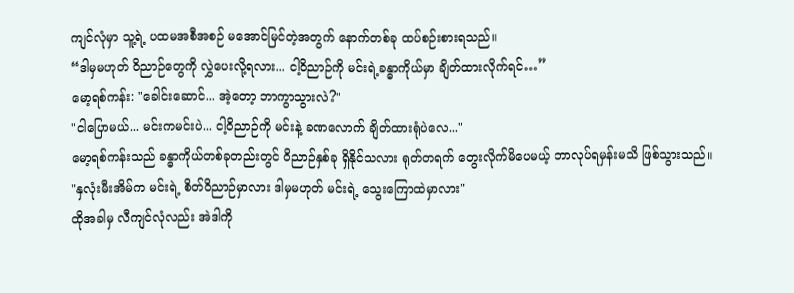ကျင်လုံမှာ သူ့ရဲ့ ပထမအစီအစဉ် မအောင်မြင်တဲ့အတွက် နောက်တစ်ခု ထပ်စဉ်းစားရသည်။
“ဒါမှမဟုတ် ဝိညာဉ်တွေကို လွှဲပေးလို့ရလား... ငါ့ဝိညာဉ်ကို မင်းရဲ့ခန္ဓာကိုယ်မှာ ချိတ်ထားလိုက်ရင်…”
မော့ရစ်ကန်း: "ခေါင်းဆောင်... အဲ့တော့ ဘာကွာသွားလဲ?"
"ငါပြောမယ်... မင်းကမင်းပဲ... ငါ့ဝိညာဉ်ကို မင်းနဲ့ ခဏလောက် ချိတ်ထားရုံပဲလေ..."
မော့ရစ်ကန်းသည် ခန္ဓာကိုယ်တစ်ခုတည်းတွင် ဝိညာဉ်နှစ်ခု ရှိနိုင်သလား ရုတ်တရက် တွေးလိုက်မိပေမယ့် ဘာလုပ်ရမှန်းမသိ ဖြစ်သွားသည်။
"နှလုံးမီးအိမ်က မင်းရဲ့ စိတ်ဝိညာဉ်မှာလား ဒါမှမဟုတ် မင်းရဲ့ သွေးကြောထဲမှာလား"
ထိုအခါမှ လီကျင်လုံလည်း အဲဒါကို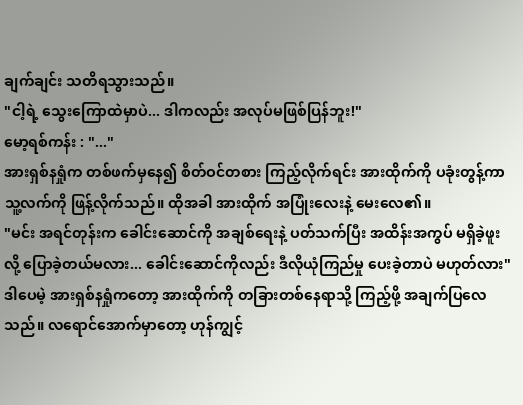ချက်ချင်း သတိရသွားသည်။
"ငါ့ရဲ့ သွေးကြောထဲမှာပဲ... ဒါကလည်း အလုပ်မဖြစ်ပြန်ဘူး!"
မော့ရစ်ကန်း : "..."
အားရှစ်နရှုံက တစ်ဖက်မှနေ၍ စိတ်ဝင်တစား ကြည့်လိုက်ရင်း အားထိုက်ကို ပခုံးတွန့်ကာ သူ့လက်ကို ဖြန့်လိုက်သည်။ ထိုအခါ အားထိုက် အပြုံးလေးနဲ့ မေးလေ၏။
"မင်း အရင်တုန်းက ခေါင်းဆောင်ကို အချစ်ရေးနဲ့ ပတ်သက်ပြီး အထိန်းအကွပ် မရှိခဲ့ဖူးလို့ ပြောခဲ့တယ်မလား... ခေါင်းဆောင်ကိုလည်း ဒီလိုယုံကြည်မှု ပေးခဲ့တာပဲ မဟုတ်လား"
ဒါပေမဲ့ အားရှစ်နရှုံကတော့ အားထိုက်ကို တခြားတစ်နေရာသို့ ကြည့်ဖို့ အချက်ပြလေသည်။ လရောင်အောက်မှာတော့ ဟုန်ကျွင့်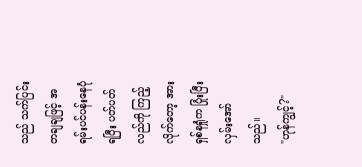သည် သက်ပြင်းတချချဖြင့် အရမ်းပင်ပန်းနေပုံရပြီး ပတ်ပတ်လည်ကို ကြည့်လိုက်တော့ အားရှစ်နရှုံက ပြုံးပြီး လှမ်းအော်သည်။
"ဟုန်ကျွင့်?"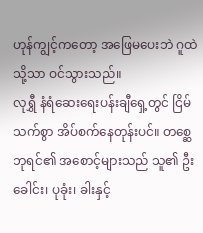ဟုန်ကျွင့်ကတော့ အဖြေမပေးဘဲ ဂူထဲသို့သာ ဝင်သွားသည်။
လုရွှီ နံရံဆေးရေးပန်းချီရှေ့တွင် ငြိမ်သက်စွာ အိပ်စက်နေတုန်းပင်။ တစ္ဆေဘုရင်၏ အစောင့်များသည် သူ၏ ဦးခေါင်း၊ ပုခုံး၊ ခါးနှင့်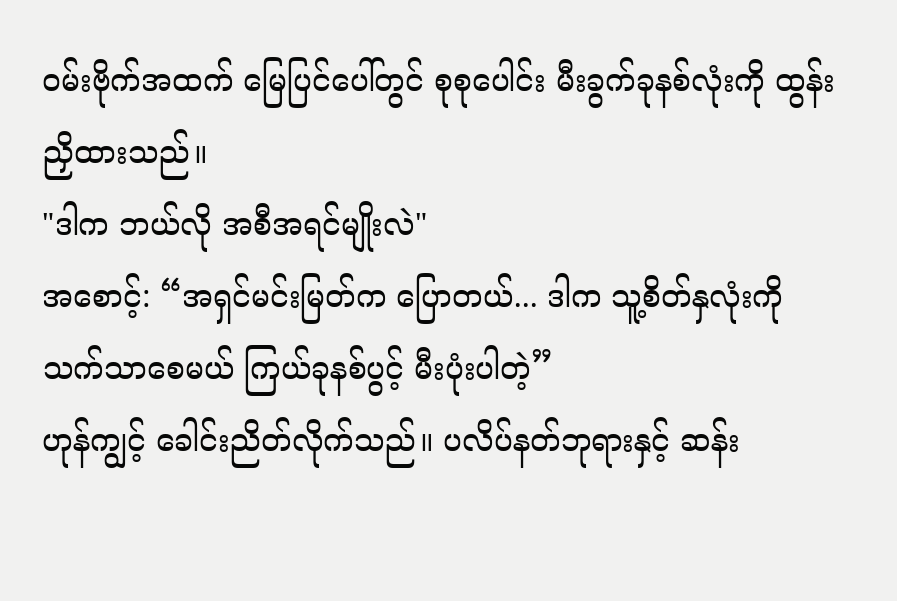ဝမ်းဗိုက်အထက် မြေပြင်ပေါ်တွင် စုစုပေါင်း မီးခွက်ခုနစ်လုံးကို ထွန်းညှိထားသည်။
"ဒါက ဘယ်လို အစီအရင်မျိုးလဲ"
အစောင့်: “အရှင်မင်းမြတ်က ပြောတယ်... ဒါက သူ့စိတ်နှလုံးကို သက်သာစေမယ် ကြယ်ခုနစ်ပွင့် မီးပုံးပါတဲ့”
ဟုန်ကျွင့် ခေါင်းညိတ်လိုက်သည်။ ပလိပ်နတ်ဘုရားနှင့် ဆန်း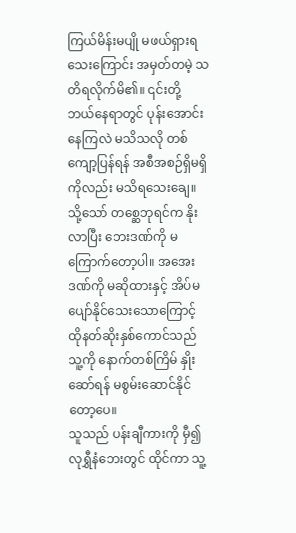ကြယ်မိန်းမပျို မဖယ်ရှားရသေးကြောင်း အမှတ်တမဲ့ သတိရလိုက်မိ၏။ ၎င်းတို့ ဘယ်နေရာတွင် ပုန်းအောင်းနေကြလဲ မသိသလို တစ်ကျော့ပြန်ရန် အစီအစဉ်ရှိမရှိကိုလည်း မသိရသေးချေ။ သို့သော် တစ္ဆေဘုရင်က နိုးလာပြီး ဘေးဒဏ်ကို မကြောက်တော့ပါ။ အအေးဒဏ်ကို မဆိုထားနှင့် အိပ်မပျော်နိုင်သေးသောကြောင့် ထိုနတ်ဆိုးနှစ်ကောင်သည် သူ့ကို နောက်တစ်ကြိမ် နှိုးဆော်ရန် မစွမ်းဆောင်နိုင်တော့ပေ။
သူသည် ပန်းချီကားကို မှီ၍ လုရွှီနံဘေးတွင် ထိုင်ကာ သူ့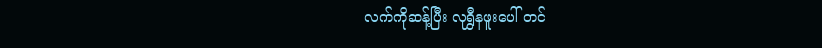လက်ကိုဆန့်ပြီး လုရွှီနဖူးပေါ် တင်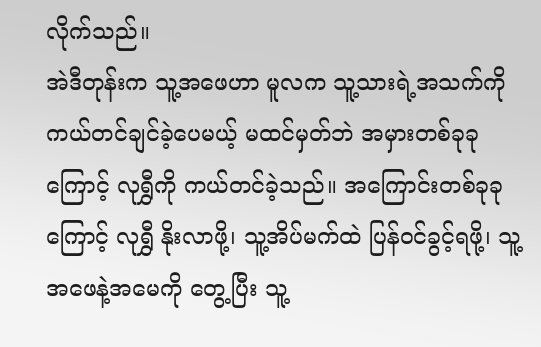လိုက်သည်။
အဲဒီတုန်းက သူ့အဖေဟာ မူလက သူ့သားရဲ့အသက်ကို ကယ်တင်ချင်ခဲ့ပေမယ့် မထင်မှတ်ဘဲ အမှားတစ်ခုခုကြောင့် လုရွှီကို ကယ်တင်ခဲ့သည်။ အကြောင်းတစ်ခုခုကြောင့် လုရွှီ နိုးလာဖို့၊ သူ့အိပ်မက်ထဲ ပြန်ဝင်ခွင့်ရဖို့၊ သူ့အဖေနဲ့အမေကို တွေ့ပြီး သူ့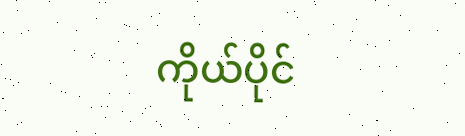ကိုယ်ပိုင်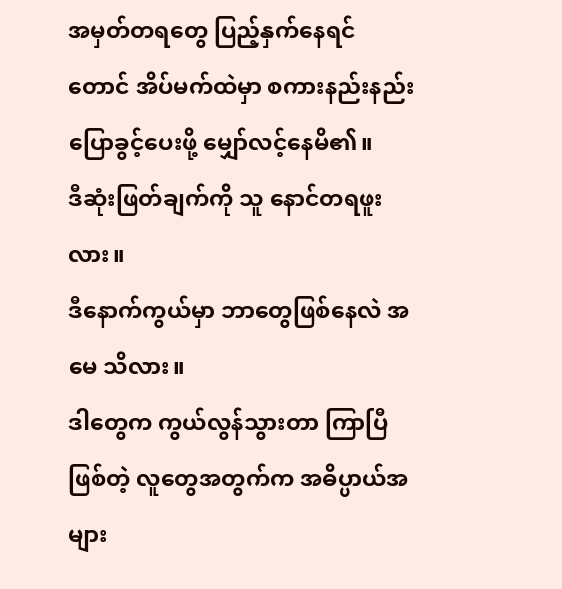အမှတ်တရတွေ ပြည့်နှက်နေရင်တောင် အိပ်မက်ထဲမှာ စကားနည်းနည်း ပြောခွင့်ပေးဖို့ မျှော်လင့်နေမိ၏။
ဒီဆုံးဖြတ်ချက်ကို သူ နောင်တရဖူးလား။
ဒီနောက်ကွယ်မှာ ဘာတွေဖြစ်နေလဲ အမေ သိလား။
ဒါတွေက ကွယ်လွန်သွားတာ ကြာပြီဖြစ်တဲ့ လူတွေအတွက်က အဓိပ္ပာယ်အများ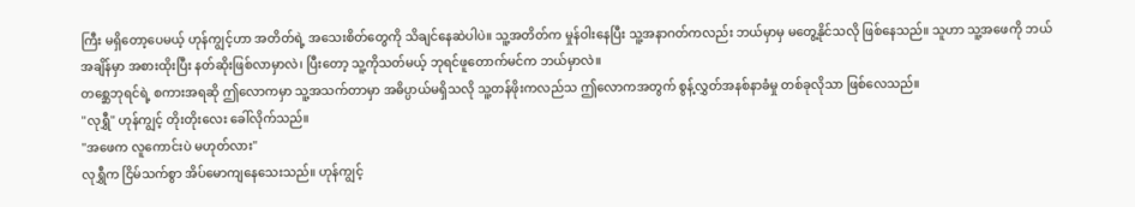ကြီး မရှိတော့ပေမယ့် ဟုန်ကျွင့်ဟာ အတိတ်ရဲ့ အသေးစိတ်တွေကို သိချင်နေဆဲပါပဲ။ သူ့အတိတ်က မှုန်ဝါးနေပြီး သူ့အနာဂတ်ကလည်း ဘယ်မှာမှ မတွေ့နိုင်သလို ဖြစ်နေသည်။ သူဟာ သူ့အဖေကို ဘယ်အချိန်မှာ အစားထိုးပြီး နတ်ဆိုးဖြစ်လာမှာလဲ၊ ပြီးတော့ သူ့ကိုသတ်မယ့် ဘုရင်ဖူတောက်မင်က ဘယ်မှာလဲ။
တစ္ဆေဘုရင်ရဲ့ စကားအရဆို ဤလောကမှာ သူ့အသက်တာမှာ အဓိပ္ပာယ်မရှိသလို သူ့တန်ဖိုးကလည်သ ဤလောကအတွက် စွန့်လွှတ်အနစ်နာခံမှု တစ်ခုလိုသာ ဖြစ်လေသည်။
"လုရွှီ" ဟုန်ကျွင့် တိုးတိုးလေး ခေါ်လိုက်သည်။
"အဖေက လူကောင်းပဲ မဟုတ်လား"
လုရွှီက ငြိမ်သက်စွာ အိပ်မောကျနေသေးသည်။ ဟုန်ကျွင့်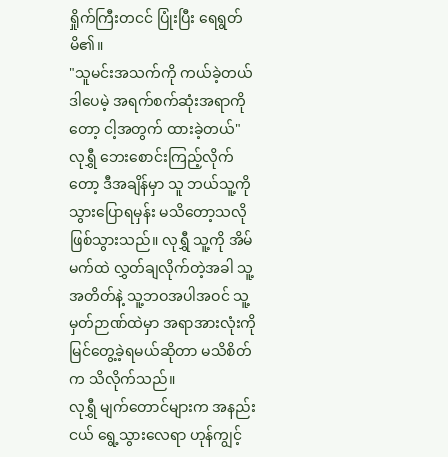ရှိုက်ကြီးတငင် ပြုံးပြီး ရေရွတ်မိ၏။
"သူမင်းအသက်ကို ကယ်ခဲ့တယ် ဒါပေမဲ့ အရက်စက်ဆုံးအရာကိုတော့ ငါ့အတွက် ထားခဲ့တယ်"
လုရွှီ ဘေးစောင်းကြည့်လိုက်တော့ ဒီအချိန်မှာ သူ ဘယ်သူ့ကို သွားပြောရမှန်း မသိတော့သလို ဖြစ်သွားသည်။ လုရွှီ သူ့ကို အိမ်မက်ထဲ လွှတ်ချလိုက်တဲ့အခါ သူ့အတိတ်နဲ့ သူ့ဘဝအပါအဝင် သူ့မှတ်ဉာဏ်ထဲမှာ အရာအားလုံးကို မြင်တွေ့ခဲ့ရမယ်ဆိုတာ မသိစိတ်က သိလိုက်သည်။
လုရွှီ မျက်တောင်များက အနည်းငယ် ရွေ့သွားလေရာ ဟုန်ကျွင့်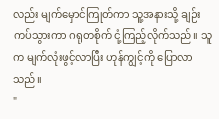လည်း မျက်မှောင်ကြုတ်ကာ သူ့အနားသို့ ချဉ်းကပ်သွားကာ ဂရုတစိုက် ငုံ့ကြည့်လိုက်သည်။ သူက မျက်လုံးဖွင့်လာပြီး ဟုန်ကျွင့်ကို ပြောလာသည်။
"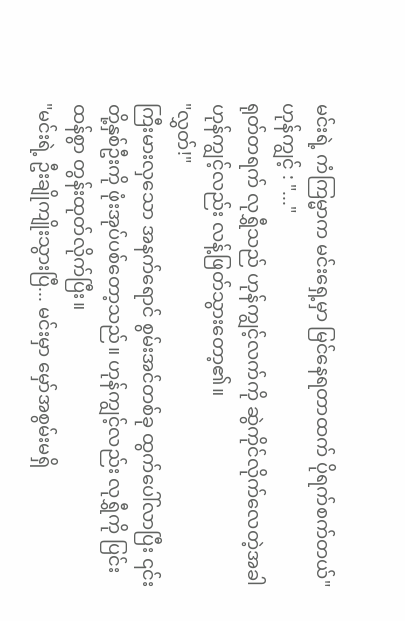မင်းရဲ့ ကံကြမ္မာက မင်းရှေ့မှာ မြင်နေရတာထက် ပိုရက်စက်တယ်"
ဟုန်ကျွင့် : "..."
ရုတ်တရက် လုရွှီသည် ဟုန်ကျွင့်လက်ကို ဆွဲကိုင်လိုက်လေတဲ့အခါ ဟုန်ကျွင့်လည်း လန့်ဖြတ်သွားတော့၏။
"လွှတ်!"
ကြီးမားလှသော အနက်ရောင် စွမ်းအင်တစ်ခု ထွက်ပေါ်လာပြီး ၎င်းတို့နှစ်ဦးကို ဖုံးအုပ်ပစ်တော့သည်။ ဟုန်ကျွင့်လည်း လုရွှီကို ပြင်းထန်စွာ တွန်းထုတ်လိုက်ပြီး။
"မင်းရဲ့ ဦးချိုကျိုးသွားပြီ... မင်းမှာ မှော်အစွမ်းမရှိ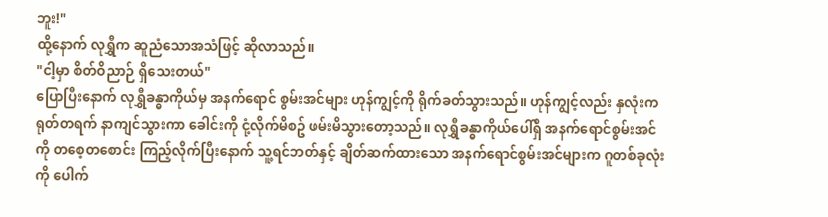ဘူး!"
ထို့နောက် လုရွှီက ဆူညံသောအသံဖြင့် ဆိုလာသည်။
"ငါ့မှာ စိတ်ဝိညာဉ် ရှိသေးတယ်"
ပြောပြီးနောက် လုရွှီခန္ဓာကိုယ်မှ အနက်ရောင် စွမ်းအင်များ ဟုန်ကျွင့်ကို ရိုက်ခတ်သွားသည်။ ဟုန်ကျွင့်လည်း နှလုံးက ရုတ်တရက် နာကျင်သွားကာ ခေါင်းကို ငုံ့လိုက်မိစဥ် ဖမ်းမိသွားတော့သည်။ လုရွှီခန္ဓာကိုယ်ပေါ်ရှိ အနက်ရောင်စွမ်းအင်ကို တစေ့တစောင်း ကြည့်လိုက်ပြီးနောက် သူ့ရင်ဘတ်နှင့် ချိတ်ဆက်ထားသော အနက်ရောင်စွမ်းအင်များက ဂူတစ်ခုလုံးကို ပေါက်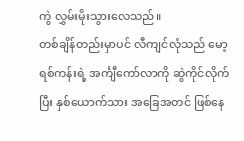ကွဲ လွှမ်းမိုးသွားလေသည်။
တစ်ချိန်တည်းမှာပင် လီကျင်လုံသည် မော့ရစ်ကန်းရဲ့ အင်္ကျီကော်လာကို ဆွဲကိုင်လိုက်ပြီး နှစ်ယောက်သား အခြေအတင် ဖြစ်နေ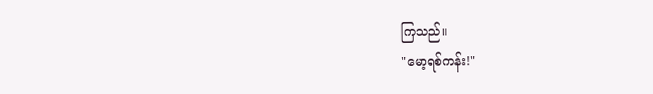ကြသည်။
"မော့ရစ်ကန်း!"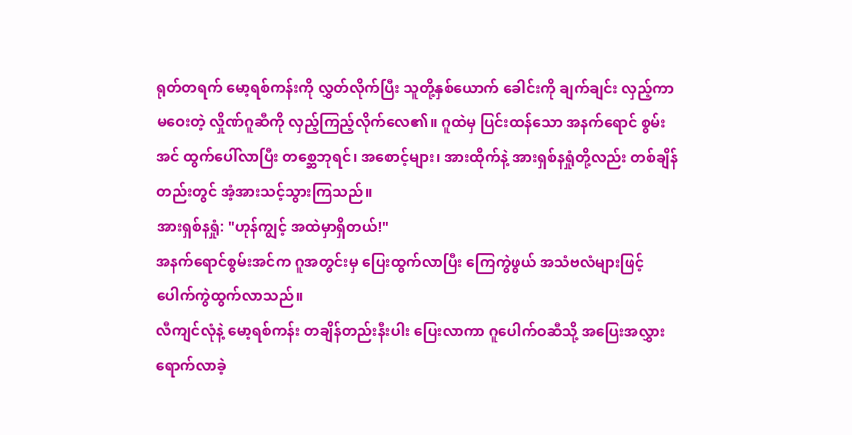ရုတ်တရက် မော့ရစ်ကန်းကို လွှတ်လိုက်ပြီး သူတို့နှစ်ယောက် ခေါင်းကို ချက်ချင်း လှည့်ကာ မဝေးတဲ့ လှိုဏ်ဂူဆီကို လှည့်ကြည့်လိုက်လေ၏။ ဂူထဲမှ ပြင်းထန်သော အနက်ရောင် စွမ်းအင် ထွက်ပေါ်လာပြီး တစ္ဆေဘုရင်၊ အစောင့်များ၊ အားထိုက်နဲ့ အားရှစ်နရှုံတို့လည်း တစ်ချိန်တည်းတွင် အံ့အားသင့်သွားကြသည်။
အားရှစ်နရှုံ: "ဟုန်ကျွင့် အထဲမှာရှိတယ်!"
အနက်ရောင်စွမ်းအင်က ဂူအတွင်းမှ ပြေးထွက်လာပြီး ကြေကွဲဖွယ် အသံဗလံများဖြင့် ပေါက်ကွဲထွက်လာသည်။
လီကျင်လုံနဲ့ မော့ရစ်ကန်း တချိန်တည်းနီးပါး ပြေးလာကာ ဂူပေါက်ဝဆီသို့ အပြေးအလွှား ရောက်လာခဲ့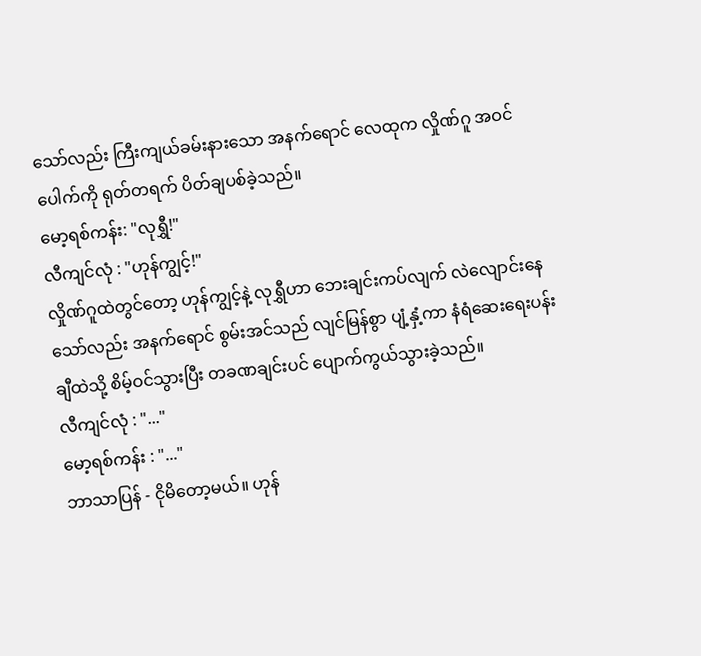သော်လည်း ကြီးကျယ်ခမ်းနားသော အနက်ရောင် လေထုက လှိုဏ်ဂူ အဝင်ပေါက်ကို ရုတ်တရက် ပိတ်ချပစ်ခဲ့သည်။
မော့ရစ်ကန်း: "လုရွှီ!"
လီကျင်လုံ : "ဟုန်ကျွင့်!"
လှိုဏ်ဂူထဲတွင်တော့ ဟုန်ကျွင့်နဲ့ လုရွှီဟာ ဘေးချင်းကပ်လျက် လဲလျောင်းနေသော်လည်း အနက်ရောင် စွမ်းအင်သည် လျင်မြန်စွာ ပျံ့နှံ့ကာ နံရံဆေးရေးပန်းချီထဲသို့ စိမ့်ဝင်သွားပြီး တခဏချင်းပင် ပျောက်ကွယ်သွားခဲ့သည်။
လီကျင်လုံ : "..."
မော့ရစ်ကန်း : "..."
ဘာသာပြန် - ငိုမိတော့မယ်။ ဟုန်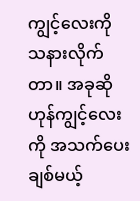ကျွင့်လေးကို သနားလိုက်တာ။ အခုဆို ဟုန်ကျွင့်လေးကို အသက်ပေးချစ်မယ့်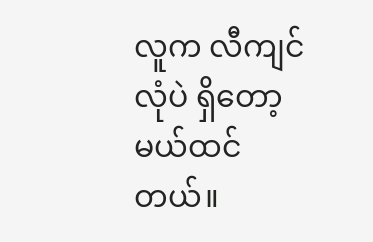လူက လီကျင်လုံပဲ ရှိတော့မယ်ထင်တယ်။